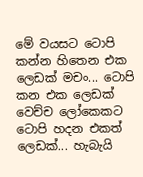මේ වයසට ටොපි කන්න හිතෙන එක ලෙඩක් මචං... ටොපි කන එක ලෙඩක් වෙච්ච ලෝකෙකට ටොපි හදන එකත් ලෙඩක්... හැබැයි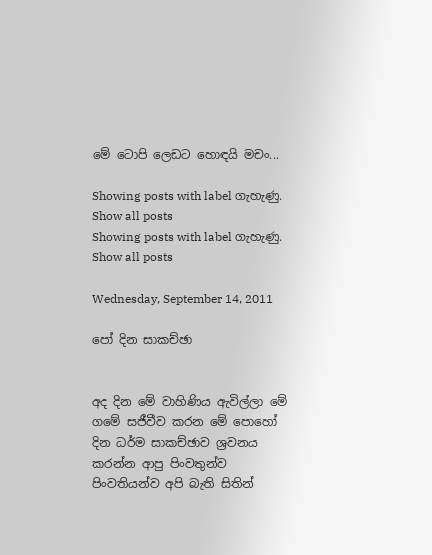මේ ටොපි ලෙඩට හොඳයි මචං...

Showing posts with label ගැහැණු. Show all posts
Showing posts with label ගැහැණු. Show all posts

Wednesday, September 14, 2011

පෝ දින සාකච්ඡා


අද දින මේ වාහිණිය ඇවිල්ලා මේ ගමේ සජීවීව කරන මේ පොහෝ දින ධර්ම සාකච්ඡාව ශ්‍රවනය කරන්න ආපු පිංවතුන්ව පිංවතියන්ව අපි බැති සිතින්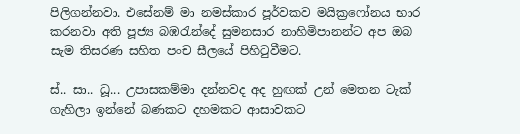පිලිගන්නවා. එසේනම් මා නමස්කාර පූර්වකව මයික්‍රෆෝනය භාර කරනවා අති පූජ්‍ය බඹරැන්දේ සුමනසාර නාහිමිපානන්ට අප ඔබ සැම තිසරණ සහිත පංච සීලයේ පිහිටුවීමට.

ස්.. සා.. ධූ... උපාසකම්මා දන්නවද අද හුඟක් උන් මෙතන ටැක් ගැහිලා ඉන්නේ බණකට දහමකට ආසාවකට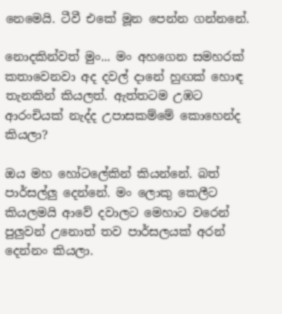නෙමෙයි. ටීවී එකේ මූන පෙන්න ගන්නනේ.

නොදකින්වත් මුං... මං අහගෙන සමහරක් කතාවෙනවා අද දවල් දානේ හුඟක් හොඳ තැනකින් කියලත්. ඇත්තටම උඹට ආරංචියක් නැද්ද උපාසකම්මේ කොහෙන්ද කියලා?

ඔය මහ හෝටලේකින් කියන්නේ. බත් පාර්සල්ලු දෙන්නේ. මං ලොකු කෙලීට කියලමයි ආවේ දවාලට මෙහාට වරෙන් පුලුවන් උනොත් තව පාර්සලයක් අරන් දෙන්නං කියලා.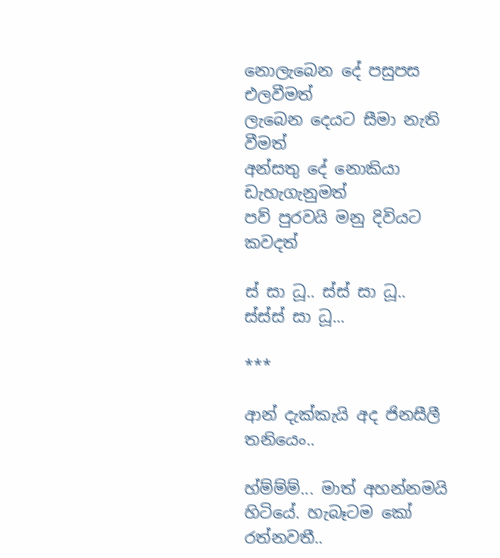නොලැබෙන දේ පසුපස එලවීමත්
ලැබෙන දෙයට සීමා නැති වීමත්
අන්සතු දේ නොකියා ඩැහැගැනුමත්
පව් පුරවයි මනු දිවියට කවදත්

ස් සා ධූ.. ස්ස් සා ධූ.. ස්ස්ස් සා ධූ...

***

ආන් දැක්කැයි අද ජිනසීලී තනියෙං..

හ්ම්ම්ම්... මාත් අහන්නමයි හිටියේ. හැබෑටම කෝ රත්නවතී..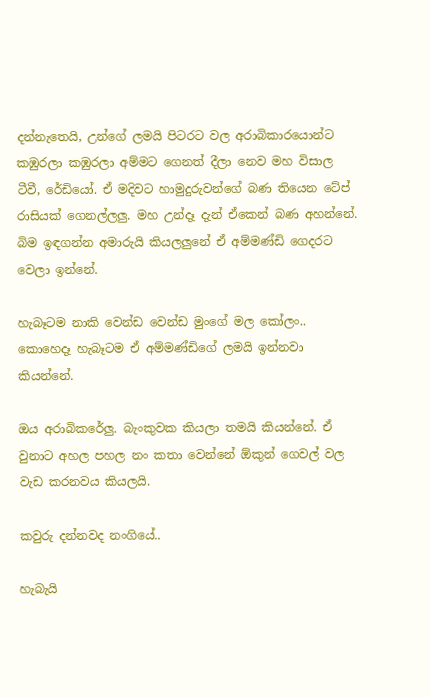දන්නැතෙයි, උන්ගේ ලමයි පිටරට වල අරාබිකාරයොන්ට කඹුරලා කඹුරලා අම්මට ගෙනත් දීලා නෙව මහ විසාල ටීවී, රේඩියෝ. ඒ මදිවට හාමුදුරුවන්ගේ බණ තියෙන ටේප් රාසියක් ගෙනල්ලලු. මහ උන්දෑ දැන් ඒකෙන් බණ අහන්නේ. බිම ඉඳගන්න අමාරුයි කියලලුනේ ඒ අම්මණ්ඩි ගෙදරට වෙලා ඉන්නේ.

හැබෑටම නාකි වෙන්ඩ වෙන්ඩ මුංගේ මල කෝලං..
කොහෙදෑ හැබෑටම ඒ අම්මණ්ඩිගේ ලමයි ඉන්නවා කියන්නේ.

ඔය අරාබිකරේලු. බැංකුවක කියලා තමයි කියන්නේ. ඒ වුනාට අහල පහල නං කතා වෙන්නේ ඕකුන් ගෙවල් වල වැඩ කරනවය කියලයි.

කවුරු දන්නවද නංගියේ..

හැබැයි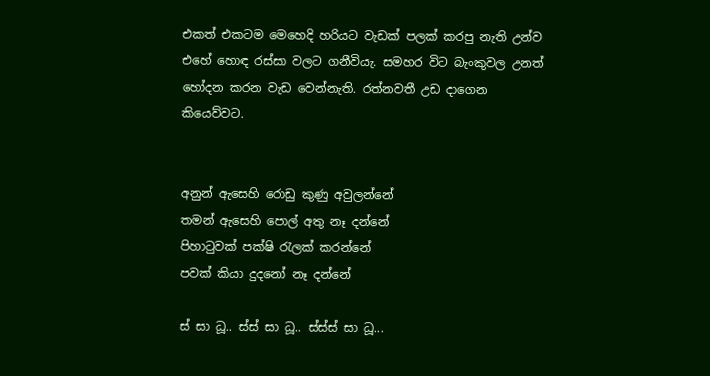එකත් එකටම මෙහෙදි හරියට වැඩක් පලක් කරපු නැති උන්ව එහේ හොඳ රස්සා වලට ගනීවියැ. සමහර විට බැංකුවල උනත් හෝදන කරන වැඩ වෙන්නැති. රත්නවතී උඩ දාගෙන කියෙව්වට.


අනුන් ඇසෙහි රොඩු කුණු අවුලන්නේ
තමන් ඇසෙහි පොල් අතු නෑ දන්නේ
පිහාටුවක් පක්ෂි රැලක් කරන්නේ
පවක් කියා දුදනෝ නෑ දන්නේ

ස් සා ධූ.. ස්ස් සා ධූ.. ස්ස්ස් සා ධූ...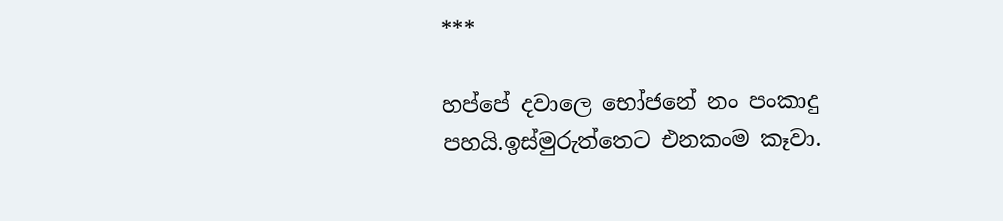***

හප්පේ දවාලෙ භෝජනේ නං පංකාදු පහයි.ඉස්මුරුත්තෙට එනකංම කෑවා.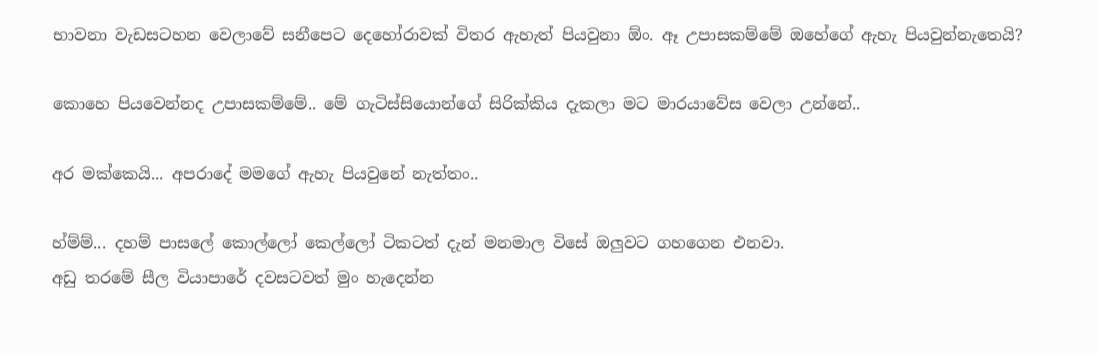භාවනා වැඩසටහන වෙලාවේ සනීපෙට දෙහෝරාවක් විතර ඇහැත් පියවුනා ඕං. ඈ උපාසකම්මේ ඔහේගේ ඇහැ පියවුන්නැතෙයි?

කොහෙ පියවෙන්නද උපාසකම්මේ.. මේ ගැටිස්සියොන්ගේ සිරික්කිය දැකලා මට මාරයාවේස වෙලා උන්නේ..

අර මක්කෙයි... අපරාදේ මමගේ ඇහැ පියවුනේ නැත්තං..

හ්ම්ම්... දහම් පාසලේ කොල්ලෝ කෙල්ලෝ ටිකටත් දැන් මනමාල විසේ ඔලුවට ගහගෙන එනවා.
අඩු තරමේ සීල වියාපාරේ දවසටවත් මුං හැදෙන්න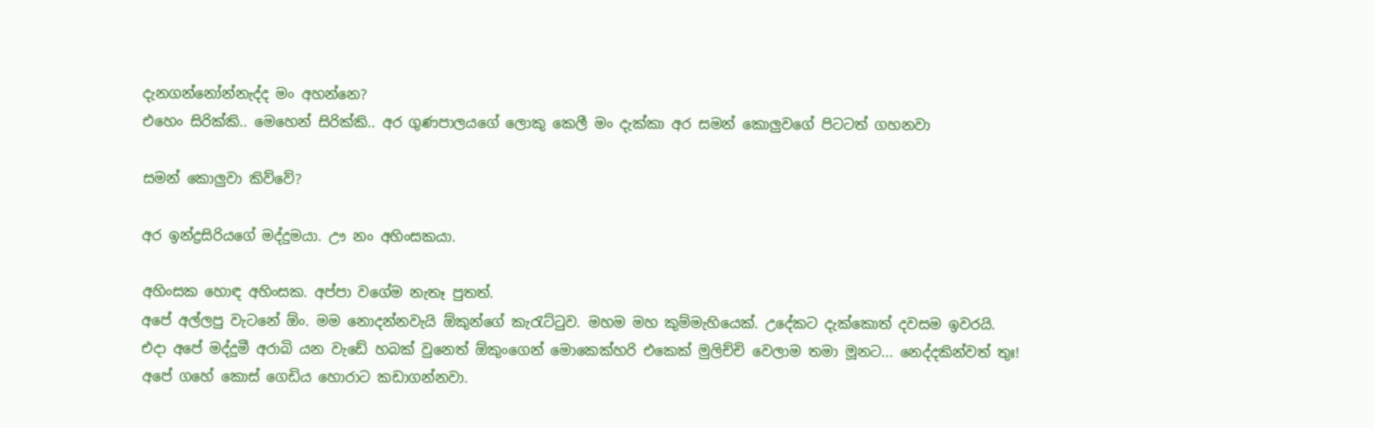දැනගන්නෝන්නැද්ද මං අහන්නෙ?
එහෙං සිරික්කි.. මෙහෙන් සිරික්කි.. අර ගුණපාලයගේ ලොකු කෙලී මං දැක්කා අර සමන් කොලුවගේ පිටටත් ගහනවා

සමන් කොලුවා කිව්වේ?

අර ඉන්ද්‍රසිරියගේ මද්දුමයා. ඌ නං අහිංසකයා.

අහිංසක හොඳ අහිංසක. අප්පා වගේම නැතෑ පුතත්.
අපේ අල්ලපු වැටනේ ඕං. මම නොදන්නවැයි ඕකුන්ගේ කැරැට්ටුව. මහම මහ කුම්මැහියෙක්. උදේකට දැක්කොත් දවසම ඉවරයි.
එදා අපේ මද්දුමී අරාබි යන වැඩේ හබක් වුනෙත් ඕකුංගෙන් මොකෙක්හරි එකෙක් මුලිච්චි වෙලාම තමා මූනට... නෙද්දකින්වත් තුඃ!
අපේ ගහේ කොස් ගෙඩිය හොරාට කඩාගන්නවා.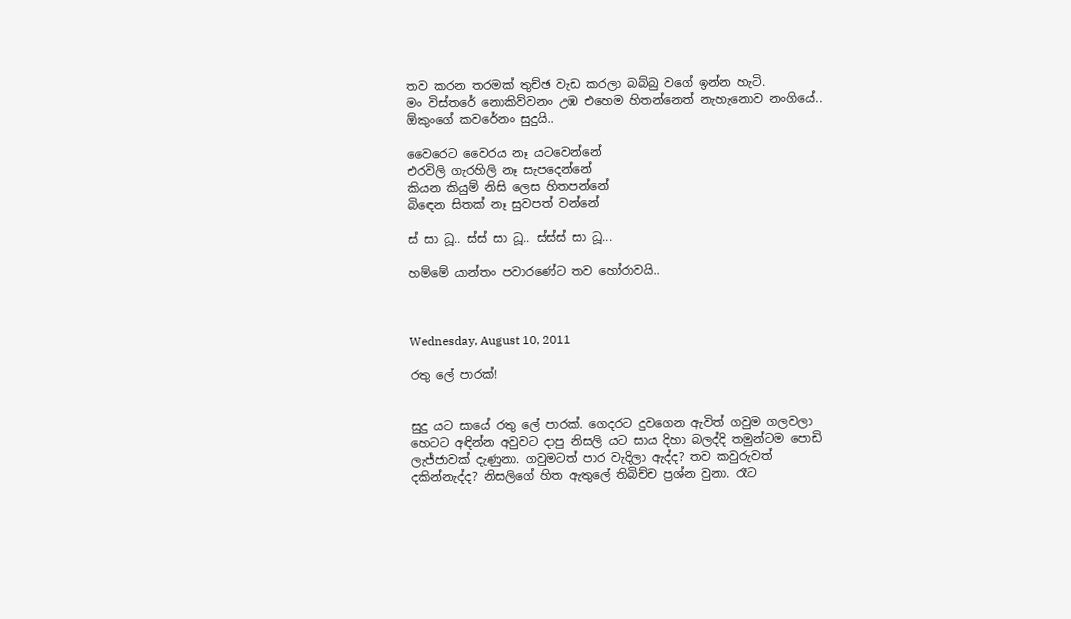තව කරන තරමක් තුච්ඡ වැඩ කරලා බබ්බු වගේ ඉන්න හැටි.
මං විස්තරේ නොකිව්වනං උඹ එහෙම හිතන්නෙත් නැහැනොව නංගියේ..
ඕකුංගේ කවරේනං සුදුයි..

වෛරෙට වෛරය නෑ යටවෙන්නේ
එරවිලි ගැරහිලි නෑ සැපදෙන්නේ
කියන කියුම් නිසි ලෙස හිතපන්නේ
බිඳෙන සිතක් නෑ සුවපත් වන්නේ

ස් සා ධූ.. ස්ස් සා ධූ.. ස්ස්ස් සා ධූ...

හම්මේ යාන්තං පවාරණේට තව හෝරාවයි..



Wednesday, August 10, 2011

රතු ලේ පාරක්!


සුදු යට සායේ රතු ලේ පාරක්. ගෙදරට දුවගෙන ඇවිත් ගවුම ගලවලා හෙටට අඳින්න අවුවට දාපු නිසලි යට සාය දිහා බලද්දි තමුන්ටම පොඩි ලැජ්ජාවක් දැණුනා. ගවුමටත් පාර වැදිලා ඇද්ද? තව කවුරුවත් දකින්නැද්ද? නිසලිගේ හිත ඇතුලේ තිබිච්ච ප්‍රශ්න වුනා. රෑට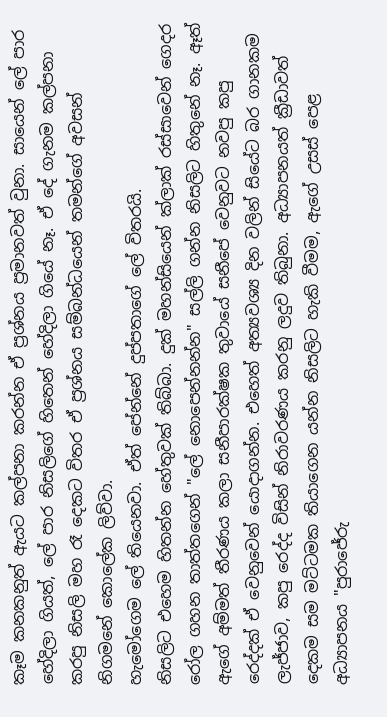කෑම කනකනුත් ඇයට කල්පනා කරන්න ඒ ප්‍රශ්නය ප්‍රමානවත් වුනා. සායෙන් ලේ පාර හේදිලා ගියත්, ලේ පාර නිසලිගේ හිතෙන් හේදිලා ගියේ නෑ. ඒ දේ ගැනම කල්පනා කරපු නිසලි මහ රෑ දෙකට විතර ඒ ප්‍රශ්නය සම්බන්ධයෙන් තමන්ගේ අවසන් නිගමනේ කොලේක ලිව්වා.
හැමෝගෙම ලේ තියෙනවා. ඒත් පේන්නේ දුප්පතාගේ ලේ විතරයි.
නිසලිට එහෙම හිතන්න හේතුවක් තිබ්බා. දුක් මහන්සියෙන් ක්ලාක් රස්සාවෙන් ගෙදර රෝල ගහන තාත්තගෙන් "ලේ නොපෙන්නන්න" සල්ලි ගන්න නිසලිට හිතුනේ නෑ. ඈත් ඇගේ අම්මත් තීරණය කලා සනීපාරක්ෂක තුවායේ සනීපේ වෙනුවට නවපු කපු රෙද්දක් ඒ වෙනුවෙන් යොදාගන්න. එහෙත් අත්‍යවශ්‍ය දින වලින් සියේට බර ගානකම ලැජ්ජාව, කපු රෙද්ද විසින් නිරාවරණය කරනු ලදුව තිබුනා. අධ්‍යාපනයත් ක්‍රීඩාවත් දෙකම සම මට්ටමක තියාගෙන යන්න නිසලිට හැකි වීමම, ඇගේ උසස් පෙළ අධ්‍යාපනය "පුරාජේරු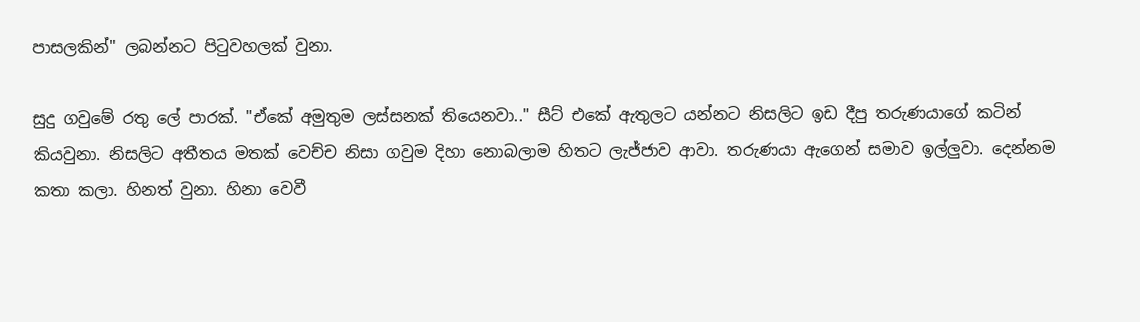පාසලකින්" ලබන්නට පිටුවහලක් වුනා.

සුදු ගවුමේ රතු ලේ පාරක්. "ඒකේ අමුතුම ලස්සනක් තියෙනවා.." සීට් එකේ ඇතුලට යන්නට නිසලිට ඉඩ දීපු තරුණයාගේ කටින් කියවුනා. නිසලිට අතීතය මතක් වෙච්ච නිසා ගවුම දිහා නොබලාම හිතට ලැජ්ජාව ආවා. තරුණයා ඇගෙන් සමාව ඉල්ලුවා. දෙන්නම කතා කලා. හිනත් වුනා. හිනා වෙවී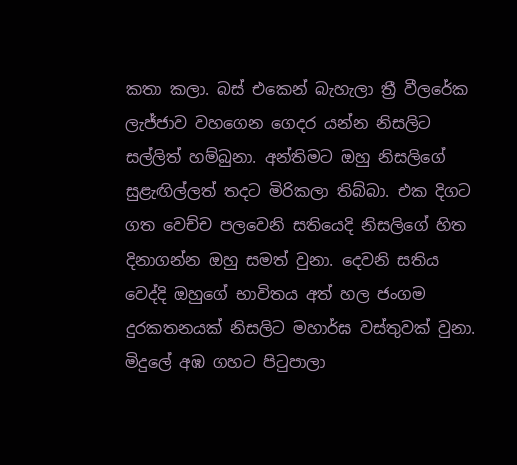කතා කලා. බස් එකෙන් බැහැලා ත්‍රී වීලරේක ලැජ්ජාව වහගෙන ගෙදර යන්න නිසලිට සල්ලිත් හම්බුනා. අන්තිමට ඔහු නිසලිගේ සුළැඟිල්ලත් තදට මිරිකලා තිබ්බා. එක දිගට ගත වෙච්ච පලවෙනි සතියෙදි නිසලිගේ හිත දිනාගන්න ඔහු සමත් වුනා. දෙවනි සතිය වෙද්දි ඔහුගේ භාවිතය අත් හල ජංගම දුරකතනයක් නිසලිට මහාර්ඝ වස්තුවක් වුනා. මිදුලේ අඹ ගහට පිටුපාලා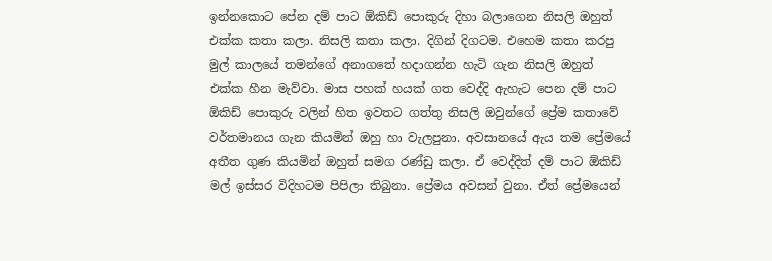ඉන්නකොට පේන දම් පාට ඕකිඩ් පොකුරු දිහා බලාගෙන නිසලි ඔහුත් එක්ක කතා කලා. නිසලි කතා කලා. දිගින් දිගටම. එහෙම කතා කරපු මුල් කාලයේ තමන්ගේ අනාගතේ හදාගන්න හැටි ගැන නිසලි ඔහුත් එක්ක හීන මැව්වා. මාස පහක් හයක් ගත වෙද්දි ඇහැට පෙන දම් පාට ඕකිඩ් පොකුරු වලින් හිත ඉවතට ගත්තු නිසලි ඔවුන්ගේ ප්‍රේම කතාවේ වර්තමානය ගැන කියමින් ඔහු හා වැලපුනා. අවසානයේ ඇය තම ප්‍රේමයේ අතීත ගුණ කියමින් ඔහුත් සමග රණ්ඩු කලා. ඒ වෙද්දිත් දම් පාට ඕකිඩ් මල් ඉස්සර විදිහටම පිපිලා තිබුනා. ප්‍රේමය අවසන් වුනා. ඒත් ප්‍රේමයෙන්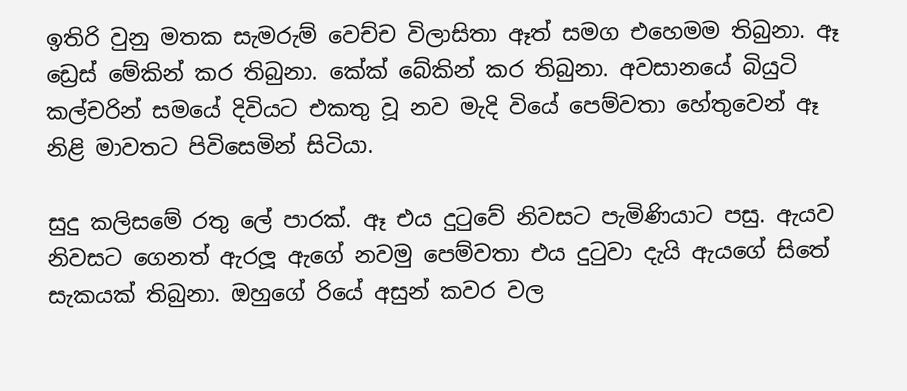ඉතිරි වුනු මතක සැමරුම් වෙච්ච විලාසිතා ඈත් සමග එහෙමම තිබුනා. ඈ ඩ්‍රෙස් මේකින් කර තිබුනා. කේක් බේකින් කර තිබුනා. අවසානයේ බියුටි කල්චරින් සමයේ දිවියට එකතු වූ නව මැදි වියේ පෙම්වතා හේතුවෙන් ඈ නිළි මාවතට පිවිසෙමින් සිටියා.

සුදු කලිසමේ රතු ලේ පාරක්. ඈ එය දුටුවේ නිවසට පැමිණියාට පසු. ඇයව නිවසට ගෙනත් ඇරලූ ඇගේ නවමු පෙම්වතා එය දුටුවා දැයි ඇයගේ සිතේ සැකයක් තිබුනා. ඔහුගේ රියේ අසුන් කවර වල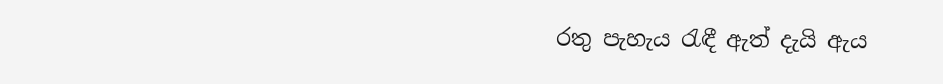රතු පැහැය රැඳී ඇත් දැයි ඇය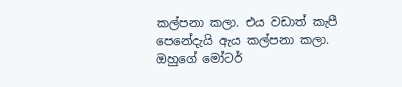කල්පනා කලා. එය වඩාත් කැපී පෙනේදැයි ඇය කල්පනා කලා. ඔහුගේ මෝටර්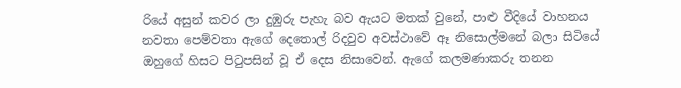රියේ අසුන් කවර ලා දුඹුරු පැහැ බව ඇයට මතක් වුනේ, පාළු වීදියේ වාහනය නවතා පෙම්වතා ඇගේ දෙතොල් රිදවුව අවස්ථාවේ ඈ නිසොල්මනේ බලා සිටියේ ඔහුගේ හිසට පිටුපසින් වූ ඒ දෙස නිසාවෙන්. ඇගේ කලමණාකරු තනන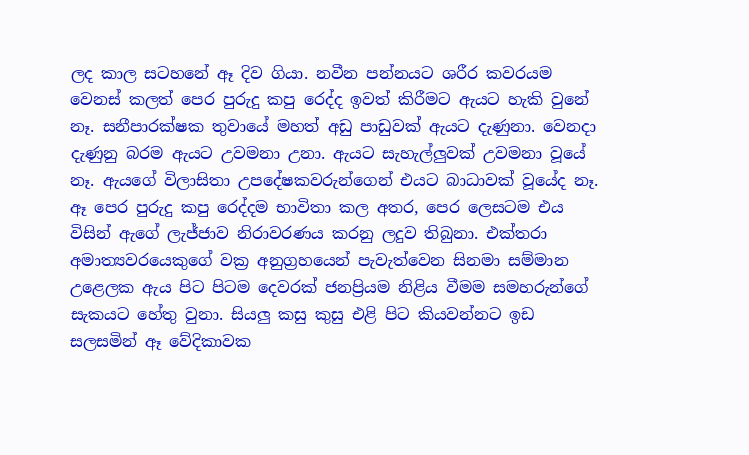ලද කාල සටහනේ ඈ දිව ගියා. නවීන පන්නයට ශරීර කවරයම වෙනස් කලත් පෙර පුරුදු කපු රෙද්ද ඉවත් කිරීමට ඇයට හැකි වුනේ නෑ. සනීපාරක්ෂක තුවායේ මහත් අඩු පාඩුවක් ඇයට දැණුනා. වෙනදා දැණුනු බරම ඇයට උවමනා උනා. ඇයට සැහැල්ලුවක් උවමනා වූයේ නෑ. ඇයගේ විලාසිතා උපදේෂකවරුන්ගෙන් එයට බාධාවක් වූයේද නෑ. ඈ පෙර පුරුදු කපු රෙද්දම භාවිතා කල අතර, පෙර ලෙසටම එය විසින් ඇගේ ලැජ්ජාව නිරාවරණය කරනු ලදුව තිබුනා. එක්තරා අමාත්‍යවරයෙකුගේ වක්‍ර අනුග්‍රහයෙන් පැවැත්වෙන සිනමා සම්මාන උළෙලක ඇය පිට පිටම දෙවරක් ජනප්‍රියම නිළිය වීමම සමහරුන්ගේ සැකයට හේතු වුනා. සියලු කසු කුසු එළි පිට කියවන්නට ඉඩ සලසමින් ඈ වේදිකාවක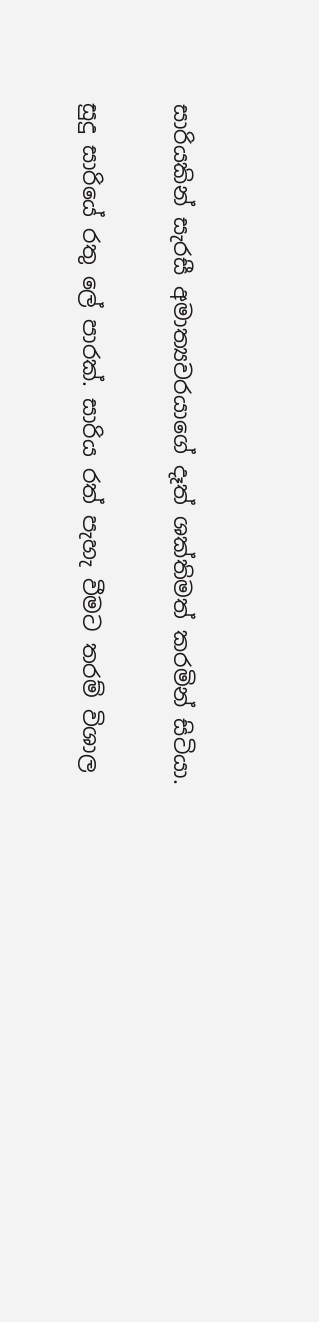සාරියකින් සැරසී අමාත්‍යවරයාගේ දෑත් ශක්තිමත් කරමින් සිටියා.

සුදු සාරියේ රතු ලේ පාරක්. සාරිය රත් පැහැ වීමට තරම් විශාල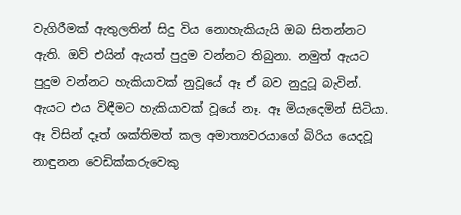වැගිරීමක් ඇතුලතින් සිදු විය නොහැකියැයි ඔබ සිතන්නට ඇති. ඔව් එයින් ඇයත් පුදුම වන්නට තිබුනා. නමුත් ඇයට පුදුම වන්නට හැකියාවක් නුවූයේ ඈ ඒ බව නුදුටූ බැවින්. ඇයට එය විඳීමට හැකියාවක් වූයේ නෑ. ඈ මියැදෙමින් සිටියා. ඈ විසින් දෑත් ශක්තිමත් කල අමාත්‍යවරයාගේ බිරිය යෙදවූ නාඳුනන වෙඩික්කරුවෙකු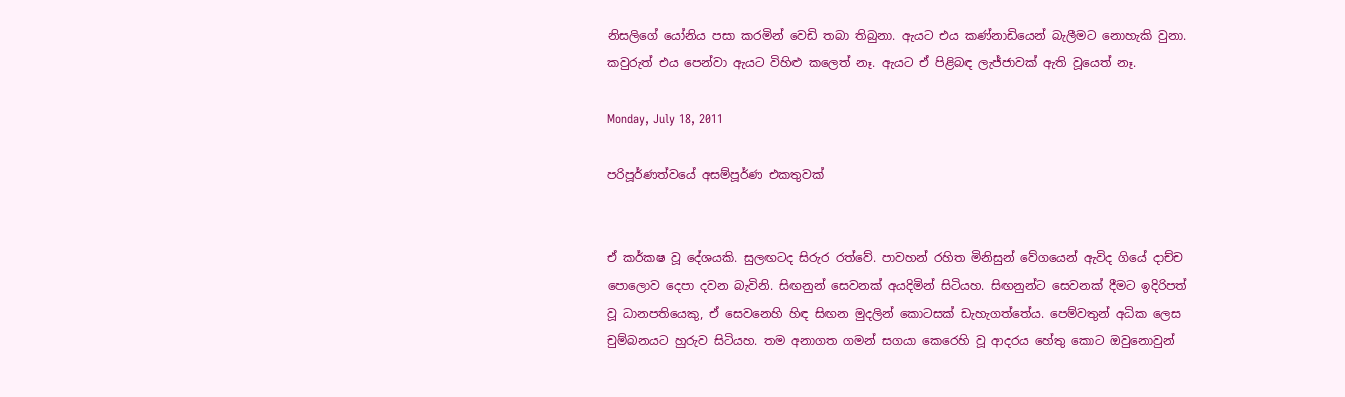නිසලිගේ යෝනිය පසා කරමින් වෙඩි තබා තිබුනා. ඇයට එය කණ්නාඩියෙන් බැලීමට නොහැකි වුනා. කවුරුත් එය පෙන්වා ඇයට විහිළු කලෙත් නෑ. ඇයට ඒ පිළිබඳ ලැජ්ජාවක් ඇති වූයෙත් නෑ.

Monday, July 18, 2011

පරිපූර්ණත්වයේ අසම්පූර්ණ එකතුවක්


ඒ කර්කෂ වූ දේශයකි. සුලඟටද සිරුර රත්වේ. පාවහන් රහිත මිනිසුන් වේගයෙන් ඇවිද ගියේ දාච්ච පොලොව දෙපා දවන බැවිනි. සිඟනුන් සෙවනක් අයදිමින් සිටියහ. සිඟනුන්ට සෙවනක් දීමට ඉදිරිපත් වූ ධානපතියෙකු, ඒ සෙවනෙහි හිඳ සිඟන මුදලින් කොටසක් ඩැහැගත්තේය. පෙම්වතුන් අධික ලෙස චුම්බනයට හුරුව සිටියහ. තම අනාගත ගමන් සගයා කෙරෙහි වූ ආදරය හේතු කොට ඔවුනොවුන්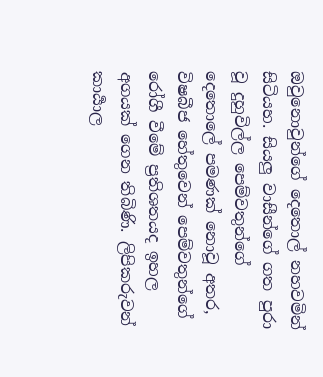ඔවුනොවුන්ගේ දෙතොල් නහවමින් සිටියහ. සියලු වාසීන්ගේ ගත පුරා වූ දුහුවිල්ල පෙම්වතුන්ගේ දෙතොලේ පමණක් නොවූ අතර, විෂබීජ හේතුවෙන් පෙම්වතුන්ගේ රෝගී වීමේ ප්‍රතිශතයද ඉහල අගයක් ගෙන තිබිණි. ලිපිකරුවන් කාර්‍යාල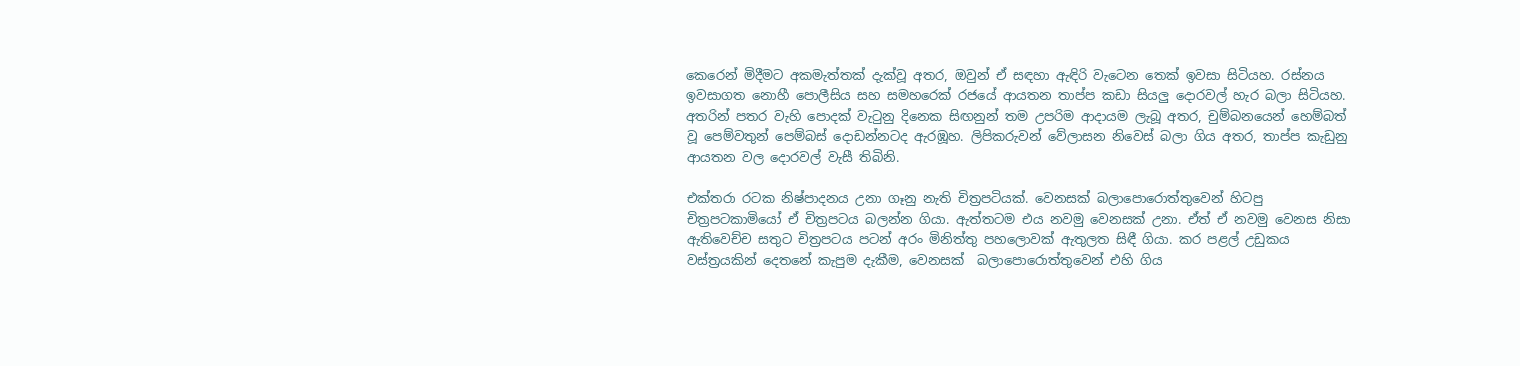කෙරෙන් මිදීමට අකමැත්තක් දැක්වූ අතර, ඔවුන් ඒ සඳහා ඇඳිරි වැටෙන තෙක් ඉවසා සිටියහ. රස්නය ඉවසාගත නොහී පොලීසිය සහ සමහරෙක් රජයේ ආයතන තාප්ප කඩා සියලු දොරවල් හැර බලා සිටියහ. අතරින් පතර වැහි පොදක් වැටුනු දිනෙක සිඟනුන් තම උපරිම ආදායම ලැබූ අතර, චුම්බනයෙන් හෙම්බත් වූ පෙම්වතුන් පෙම්බස් දොඩන්නටද ඇරඹූහ. ලිපිකරුවන් වේලාසන නිවෙස් බලා ගිය අතර, තාප්ප කැඩුනු ආයතන වල දොරවල් වැසී තිබිනි.

එක්තරා රටක නිෂ්පාදනය උනා ගෑනු නැති චිත්‍රපටියක්. වෙනසක් බලාපොරොත්තුවෙන් හිටපු චිත්‍රපටකාමියෝ ඒ චිත්‍රපටය බලන්න ගියා. ඇත්තටම එය නවමු වෙනසක් උනා. ඒත් ඒ නවමු වෙනස නිසා ඇතිවෙච්ච සතුට චිත්‍රපටය පටන් අරං මිනිත්තු පහලොවක් ඇතුලත සිඳී ගියා. කර පළල් උඩුකය වස්ත්‍රයකින් දෙතනේ කැපුම දැකීම, වෙනසක්  බලාපොරොත්තුවෙන් එහි ගිය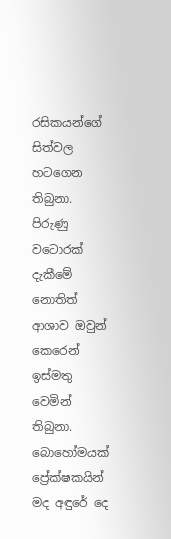රසිකයන්ගේ සිත්වල හටගෙන තිබුනා. පිරුණු වටොරක් දැකීමේ නොතිත් ආශාව ඔවුන් කෙරෙන් ඉස්මතු වෙමින් තිබුනා. බොහෝමයක් ප්‍රේක්ෂකයින් මද අඳුරේ දෙ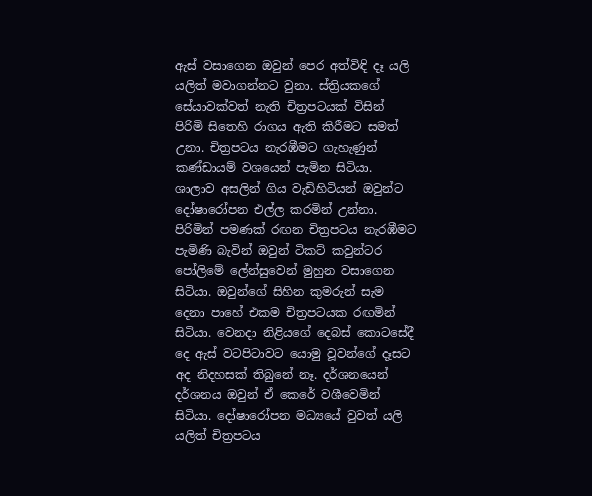ඇස් වසාගෙන ඔවුන් පෙර අත්විඳි දෑ යලි යලිත් මවාගන්නට වුනා. ස්ත්‍රියකගේ සේයාවක්වත් නැති චිත්‍රපටයක් විසින් පිරිමි සිතෙහි රාගය ඇති කිරීමට සමත් උනා. චිත්‍රපටය නැරඹීමට ගැහැණුන් කණ්ඩායම් වශයෙන් පැමින සිටියා. ශාලාව අසලින් ගිය වැඩිහිටියන් ඔවුන්ට දෝෂාරෝපන එල්ල කරමින් උන්නා. පිරිමින් පමණක් රඟන චිත්‍රපටය නැරඹීමට පැමිණි බැවින් ඔවුන් ටිකට් කවුන්ටර පෝලිමේ ලේන්සුවෙන් මුහුන වසාගෙන සිටියා. ඔවුන්ගේ සිහින කුමරුන් සැම දෙනා පාහේ එකම චිත්‍රපටයක රඟමින් සිටියා. වෙනදා නිළියගේ දෙබස් කොටසේදී දෙ ඇස් වටපිටාවට යොමු වූවන්ගේ දෑසට අද නිදහසක් තිබුනේ නෑ. දර්ශනයෙන් දර්ශනය ඔවුන් ඒ කෙරේ වශීවෙමින් සිටියා. දෝෂාරෝපන මධ්‍යයේ වුවත් යලි යලිත් චිත්‍රපටය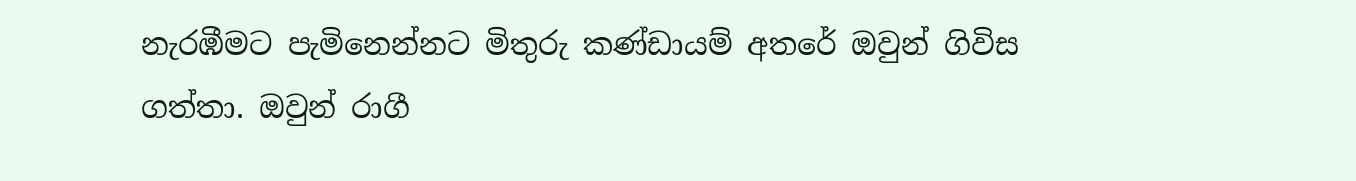නැරඹීමට පැමිනෙන්නට මිතුරු කණ්ඩායම් අතරේ ඔවුන් ගිවිස ගත්තා. ඔවුන් රාගී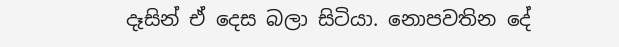දෑසින් ඒ දෙස බලා සිටියා. නොපවතින දේ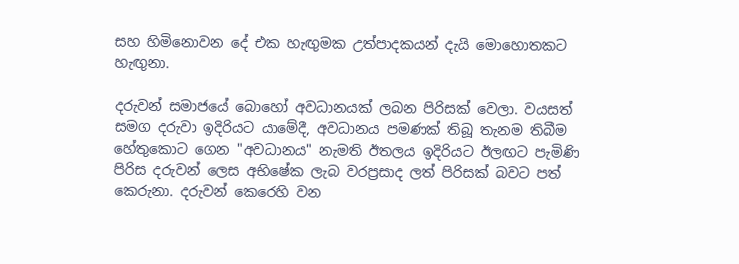සහ හිමිනොවන දේ එක හැඟුමක උත්පාදකයන් දැයි මොහොතකට හැඟුනා.

දරුවන් සමාජයේ බොහෝ අවධානයක් ලබන පිරිසක් වෙලා. වයසත් සමග දරුවා ඉදිරියට යාමේදී, අවධානය පමණක් තිබූ තැනම තිබීම හේතුකොට ගෙන "අවධානය" නැමති ඊතලය ඉදිරියට ඊලඟට පැමිණි පිරිස දරුවන් ලෙස අභිෂේක ලැබ වරප්‍රසාද ලත් පිරිසක් බවට පත් කෙරුනා. දරුවන් කෙරෙහි වන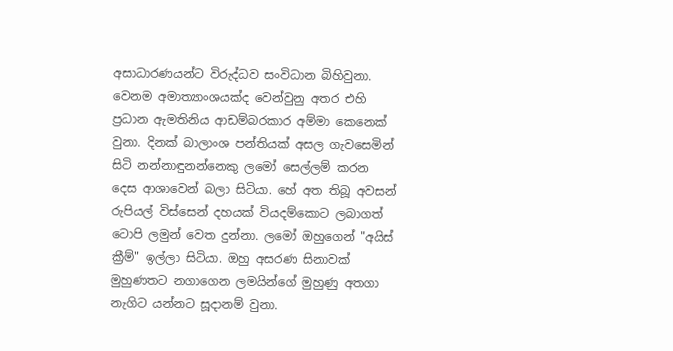අසාධාරණයන්ට විරුද්ධව සංවිධාන බිහිවුනා. වෙනම අමාත්‍යාංශයක්ද වෙන්වුනු අතර එහි ප්‍රධාන ඇමතිනිය ආඩම්බරකාර අම්මා කෙනෙක් වුනා. දිනක් බාලාංශ පන්තියක් අසල ගැවසෙමින් සිටි නන්නාඳුනන්නෙකු ලමෝ සෙල්ලම් කරන දෙස ආශාවෙන් බලා සිටියා. හේ අත තිබූ අවසන් රුපියල් විස්සෙන් දහයක් වියදම්කොට ලබාගත් ටොපි ලමුන් වෙත දුන්නා. ලමෝ ඔහුගෙන් "අයිස් ක්‍රීම්" ඉල්ලා සිටියා. ඔහු අසරණ සිනාවක් මුහුණතට නගාගෙන ලමයින්ගේ මුහුණු අතගා නැගිට යන්නට සූදානම් වුනා.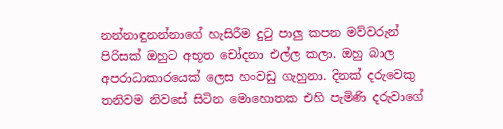නන්නාඳුනන්නාගේ හැසිරීම දුටු පාලු කපන මව්වරුන් පිරිසක් ඔහුට අභූත චෝදනා එල්ල කලා. ඔහු බාල අපරාධාකාරයෙක් ලෙස හංවඩු ගැහුනා. දිනක් දරුවෙකු තනිවම නිවසේ සිටින මොහොතක එහි පැමිණි දරුවාගේ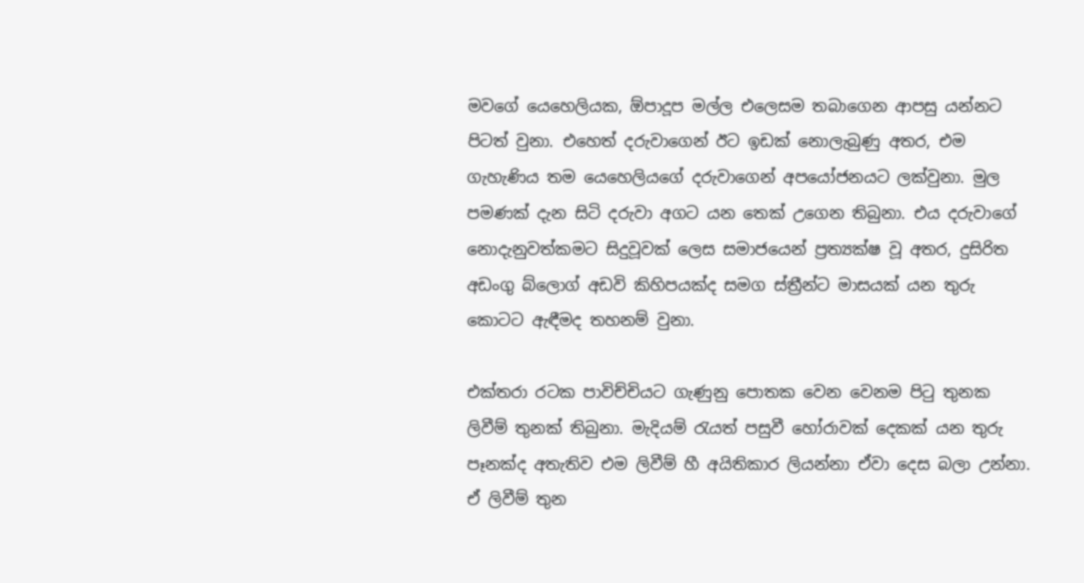මවගේ යෙහෙලියක, ඕපාදූප මල්ල එලෙසම තබාගෙන ආපසු යන්නට පිටත් වුනා. එහෙත් දරුවාගෙන් ඊට ඉඩක් නොලැබුණු අතර, එම ගැහැණිය තම යෙහෙලියගේ දරුවාගෙන් අපයෝජනයට ලක්වුනා. මුල පමණක් දැන සිටි දරුවා අගට යන තෙක් උගෙන තිබුනා. එය දරුවාගේ නොදැනුවත්කමට සිදුවූවක් ලෙස සමාජයෙන් ප්‍රත්‍යක්ෂ වූ අතර, දුසිරිත අඩංගු බ්ලොග් අඩවි කිහිපයක්ද සමග ස්ත්‍රීන්ට මාසයක් යන තුරු කොටට ඇඳීමද තහනම් වුනා.

එක්තරා රටක පාවිච්චියට ගැණුනු පොතක වෙන වෙනම පිටු තුනක ලිවීම් තුනක් තිබුනා. මැදියම් රැයත් පසුවී හෝරාවක් දෙකක් යන තුරු පෑනක්ද අතැතිව එම ලිවීම් හී අයිතිකාර ලියන්නා ඒවා දෙස බලා උන්නා. ඒ ලිවීම් තුන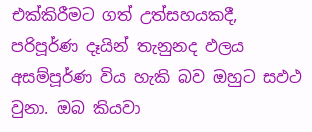එක්කිරීමට ගත් උත්සහයකදී, පරිපූර්ණ දෑයින් තැනුනද ඵලය අසම්පූර්ණ විය හැකි බව ඔහුට සඵථ වුනා. ඔබ කියවා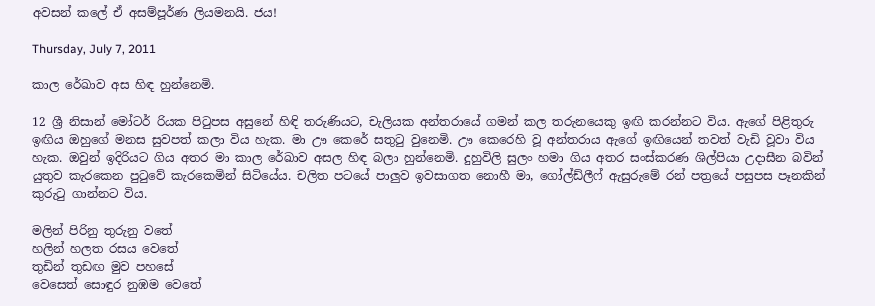අවසන් කලේ ඒ අසම්පූර්ණ ලියමනයි. ජය!

Thursday, July 7, 2011

කාල රේඛාව අස හිඳ හුන්නෙමි.

12 ශ්‍රී නිසාන් මෝටර් රියක පිටුපස අසුනේ හිඳි තරුණියට, චැලියක අන්තරායේ ගමන් කල තරුනයෙකු ඉඟි කරන්නට විය. ඇගේ පිළිතුරු ඉඟිය ඔහුගේ මනස සුවපත් කලා විය හැක. මා ඌ කෙරේ සතුටු වුනෙමි. ඌ කෙරෙහි වූ අන්තරාය ඇගේ ඉඟියෙන් තවත් වැඩි වූවා විය හැක. ඔවුන් ඉදිරියට ගිය අතර මා කාල රේඛාව අසල හිඳ බලා හුන්නෙමි. දුහුවිලි සුලං හමා ගිය අතර සංස්කරණ ශිල්පියා උදාසීන බවින් යුතුව කැරකෙන පුටුවේ කැරකෙමින් සිටියේය. චලිත පටයේ පාලුව ඉවසාගත නොහී මා, ගෝල්ඩ්ලීෆ් ඇසුරුමේ රන් පත්‍රයේ පසුපස පෑනකින් කුරුටු ගාන්නට විය.

මලින් පිරිනු තුරුනු වතේ
හලින් හලත රසය වෙතේ
තුඩින් තුඩඟ මුව පහසේ
වෙසෙත් සොඳුර නුඹම වෙතේ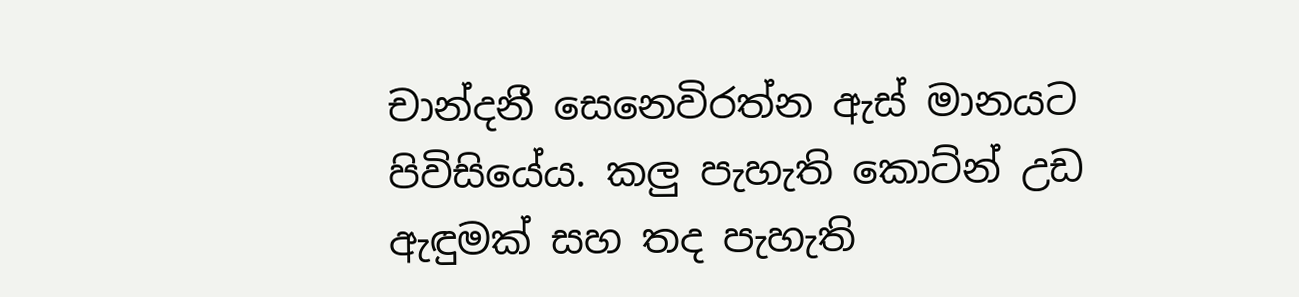චාන්දනී සෙනෙවිරත්න ඇස් මානයට පිවිසියේය. කලු පැහැති කොට්න් උඩ ඇඳුමක් සහ තද පැහැති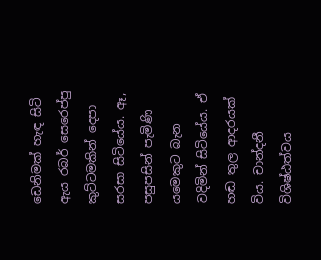ඩෙනිමක් හැඳ සිටි ඇය රබර් සෙරෙප්පු කුට්ටමකින් දෙපා සරසා සිටියේය. ඈ, පසුපසින් පැමිණි යමෙකුට බැන වදිමින් සිටියේය. ඒ හඬ තුල ආදරයක් විය. චාන්දනී විශිෂ්ඨත්වය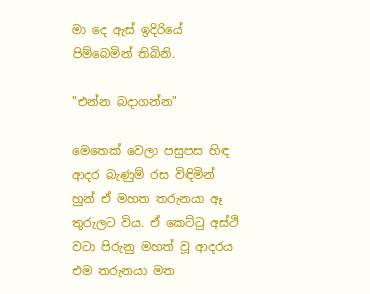මා දෙ ඇස් ඉදිරියේ පිම්බෙමින් තිබිනි.

"එන්න බදාගන්න"

මෙතෙක් වෙලා පසුපස හිඳ ආදර බැණුම් රස විඳිමින් හුන් ඒ මහත තරුනයා ඈ තුරුලට විය. ඒ කෙට්ටු අස්ථි වටා පිරුනු මහත් වූ ආදරය එම තරුනයා මත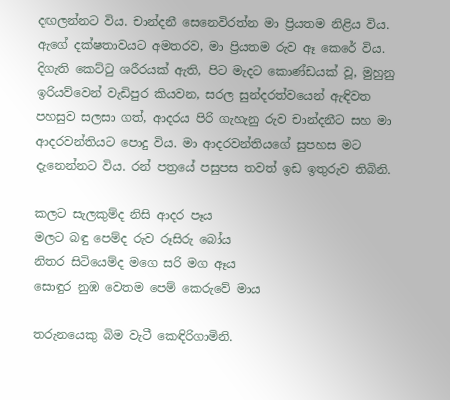දඟලන්නට විය. චාන්දනී සෙනෙවිරත්න මා ප්‍රියතම නිළිය විය.  ඇගේ දක්ෂතාවයට අමතරව, මා ප්‍රියතම රුව ඈ කෙරේ විය. දිගැති කෙට්ටු ශරීරයක් ඇති, පිට මැදට කොණ්ඩයක් වූ, මුහුනු ඉරියව්වෙන් වැඩිපුර කියවන, සරල සුන්දරත්වයෙන් ඇඳිවත පහසුව සලසා ගත්, ආදරය පිරි ගැහැනු රුව චාන්දනීට සහ මා ආදරවන්තියට පොදු විය. මා ආදරවන්තියගේ සුපහස මට දැනෙන්නට විය. රන් පත්‍රයේ පසුපස තවත් ඉඩ ඉතුරුව තිබිනි.

කලට සැලකුම්ද නිසි ආදර පෑය
මලට බඳු පෙම්ද රුව රූසිරු බෝය
නිතර සිටියෙම්ද මගෙ සරි මග ඈය
සොඳුර නුඹ වෙතම පෙම් කෙරුවේ මාය

තරුනයෙකු බිම වැටී කෙඳිරිගාමිනි.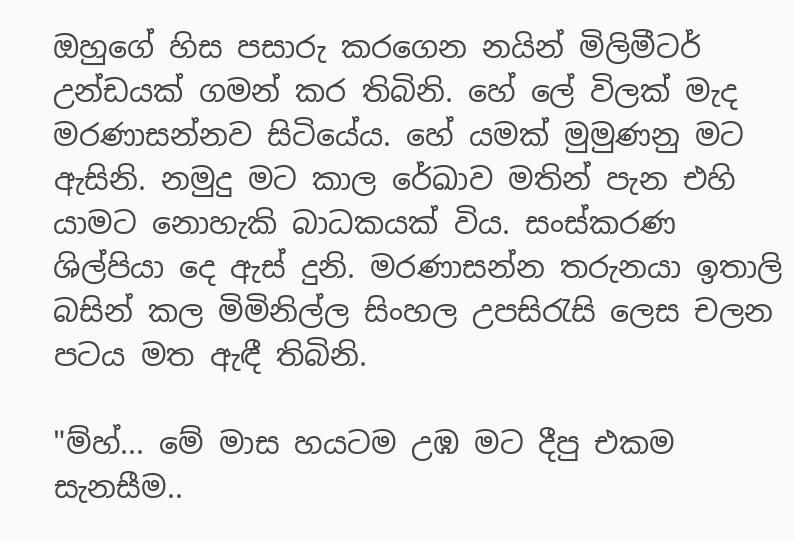ඔහුගේ හිස පසාරු කරගෙන නයින් මිලිමීටර් උන්ඩයක් ගමන් කර තිබිනි. හේ ලේ විලක් මැද මරණාසන්නව සිටියේය. හේ යමක් මුමුණනු මට ඇසිනි. නමුදු මට කාල රේඛාව මතින් පැන එහි යාමට නොහැකි බාධකයක් විය. සංස්කරණ ශිල්පියා දෙ ඇස් දුනි. මරණාසන්න තරුනයා ඉතාලි බසින් කල මිමිනිල්ල සිංහල උපසිරැසි ලෙස චලන පටය මත ඇඳී තිබිනි.

"ම්හ්... මේ මාස හයටම උඹ මට දීපු එකම සැනසීම..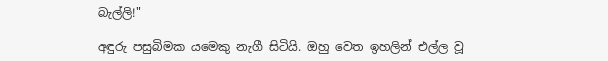බැල්ලි!"

අඳුරු පසුබිමක යමෙකු නැගී සිටියි. ඔහු වෙත ඉහලින් එල්ල වූ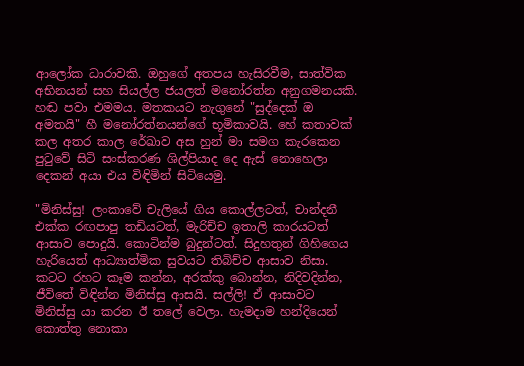ආලෝක ධාරාවකි. ඔහුගේ අතපය හැසිරවීම, සාත්වික අභිනයන් සහ සියල්ල ජයලත් මනෝරත්න අනුගමනයකි. හඬ පවා එමමය. මතකයට නැගුනේ "සුද්දෙක් ඔ අමතයි" හී මනෝරත්නයන්ගේ භූමිකාවයි. හේ කතාවක් කල අතර කාල රේඛාව අස හුන් මා සමග කැරකෙන පුටුවේ සිටි සංස්කරණ ශිල්පියාද දෙ ඇස් නොහෙලා දෙකන් අයා එය විඳිමින් සිටියෙමු.

"මිනිස්සු! ලංකාවේ චැලියේ ගිය කොල්ලටත්, චාන්දනී එක්ක රඟපාපු තඩියටත්, මැරිච්ච ඉතාලි කාරයටත් ආසාව පොදුයි. කොටින්ම බුදුන්ටත්. සිදුහතුන් ගිහිගෙය හැරියෙත් ආධ්‍යාත්මික සුවයට තිබිච්ච ආසාව නිසා. කටට රහට කෑම කන්න, අරක්කු බොන්න, නිදිවදින්න, ජීවිතේ විඳින්න මිනිස්සු ආසයි. සල්ලි! ඒ ආසාවට මිනිස්සු යා කරන ඊ තලේ වෙලා. හැමදාම හන්දියෙන් කොත්තු නොකා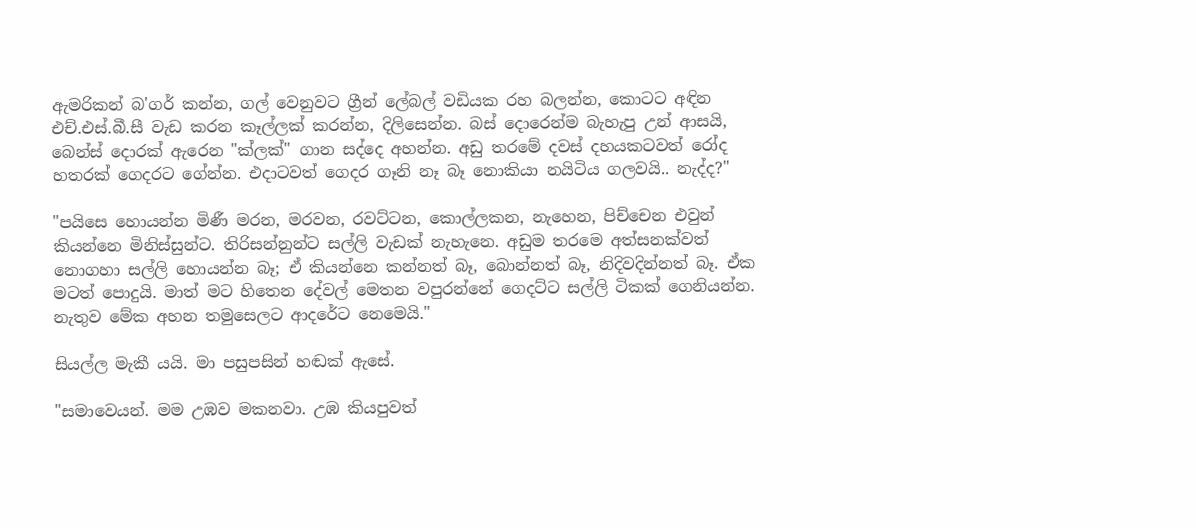ඇමරිකන් බ'ගර් කන්න, ගල් වෙනුවට ග්‍රීන් ලේබල් වඩියක රහ බලන්න, කොටට අඳින එච්.එස්.බී.සී වැඩ කරන කෑල්ලක් කරන්න, දිලිසෙන්න. බස් දොරෙන්ම බැහැපු උන් ආසයි, බෙන්ස් දොරක් ඇරෙන "ක්ලක්" ගාන සද්දෙ අහන්න. අඩු තරමේ දවස් දහයකටවත් රෝද හතරක් ගෙදරට ගේන්න. එදාටවත් ගෙදර ගෑනි නෑ බෑ නොකියා නයිටිය ගලවයි.. නැද්ද?"

"පයිසෙ හොයන්න මිණී මරන, මරවන, රවට්ටන, කොල්ලකන, නැහෙන, පිච්චෙන එවුන් කියන්නෙ මිනිස්සුන්ට. තිරිසන්නුන්ට සල්ලි වැඩක් නැහැනෙ. අඩුම තරමෙ අත්සනක්වත් නොගහා සල්ලි හොයන්න බෑ; ඒ කියන්නෙ කන්නත් බෑ, බොන්නත් බෑ, නිදිවදින්නත් බෑ. ඒක මටත් පොදුයි. මාත් මට හිතෙන දේවල් මෙතන වපුරන්නේ ගෙදට්ට සල්ලි ටිකක් ගෙනියන්න. නැතුව මේක අහන තමුසෙලට ආදරේට නෙමෙයි."

සියල්ල මැකී යයි. මා පසුපසින් හඬක් ඇසේ.

"සමාවෙයන්. මම උඹව මකනවා. උඹ කියපුවත්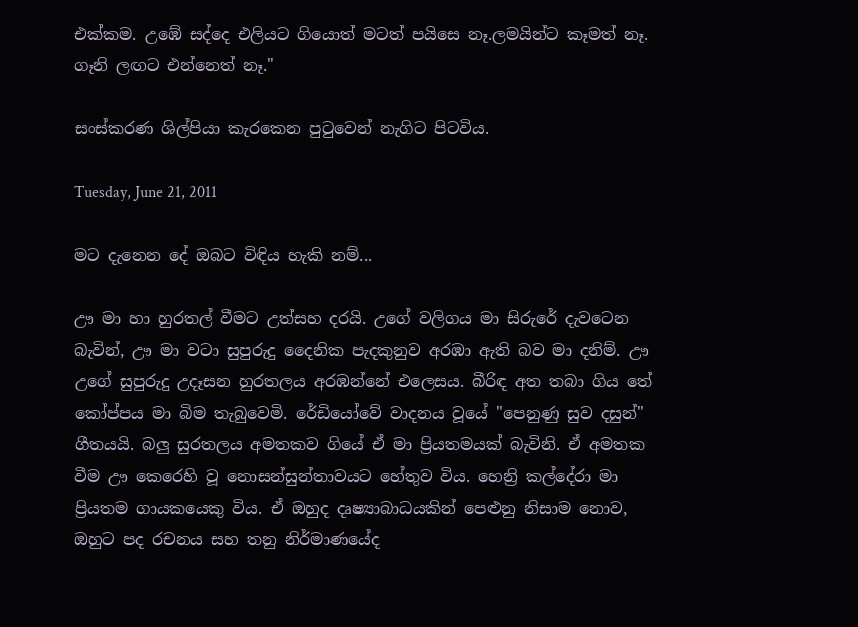එක්කම. උඹේ සද්දෙ එලියට ගියොත් මටත් පයිසෙ නෑ.ලමයින්ට කෑමත් නෑ. ගෑනි ලඟට එන්නෙත් නෑ."

සංස්කරණ ශිල්පියා කැරකෙන පුටුවෙන් නැගිට පිටවිය.

Tuesday, June 21, 2011

මට දැනෙන දේ ඔබට විඳිය හැකි නම්...

ඌ මා හා හුරතල් වීමට උත්සහ දරයි. උගේ වලිගය මා සිරුරේ දැවටෙන බැවින්, ඌ මා වටා සුපුරුදු දෛනික පැදකුනුව අරඹා ඇති බව මා දනිම්. ඌ උගේ සුපුරුදු උදෑසන හුරතලය අරඹන්නේ එලෙසය. බීරිඳ අත තබා ගිය තේ කෝප්පය මා බිම තැබුවෙමි. රේඩියෝවේ වාදනය වූයේ "පෙනුණු සුව දසුන්" ගීතයයි. බලු සුරතලය අමතකව ගියේ ඒ මා ප්‍රියතමයක් බැවිනි. ඒ අමතක වීම ඌ කෙරෙහි වූ නොසන්සුන්තාවයට හේතුව විය. හෙන්‍රි කල්දේරා මා ප්‍රියතම ගායකයෙකු විය. ඒ ඔහුද දෘෂ්‍යාබාධයකින් පෙළුනු නිසාම නොව, ඔහුට පද රචනය සහ තනු නිර්මාණයේද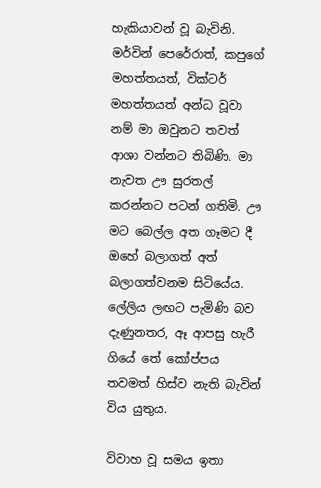හැකියාවන් වූ බැවිනි. මර්වින් පෙරේරාත්, කපුගේ මහත්තයත්, වික්ටර් මහත්තයත් අන්ධ වූවා නම් මා ඔවුනට තවත් ආශා වන්නට තිබිණි. මා නැවත ඌ සුරතල් කරන්නට පටන් ගතිමි. ඌ මට බෙල්ල අත ගෑමට දී ඔහේ බලාගත් අත් බලාගත්වනම සිටියේය. ලේලිය ලඟට පැමිණි බව දැණුනතර, ඈ ආපසු හැරී ගියේ තේ කෝප්පය තවමත් හිස්ව නැති බැවින් විය යුතුය.

විවාහ වූ සමය ඉතා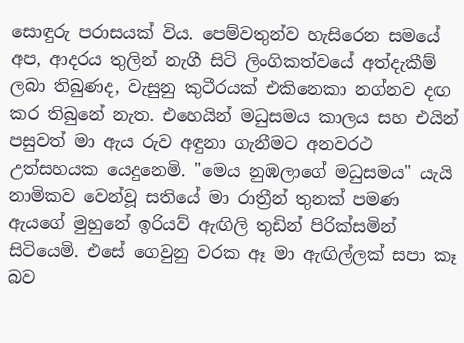සොඳුරු පරාසයක් විය. පෙම්වතුන්ව හැසිරෙන සමයේ අප, ආදරය තුලින් නැගී සිටි ලිංගිකත්වයේ අත්දැකීම් ලබා තිබුණද, වැසුනු කුටීරයක් එකිනෙකා නග්නව දඟ කර තිබුනේ නැත. එහෙයින් මධුසමය කාලය සහ එයින් පසුවත් මා ඇය රුව අඳුනා ගැනීමට අනවරථ උත්සහයක යෙදුනෙමි. "මෙය නුඹලාගේ මධුසමය" යැයි නාමිකව වෙන්වූ සතියේ මා රාත්‍රීන් තුනක් පමණ ඇයගේ මුහුනේ ඉරියව් ඇඟිලි තුඩින් පිරික්සමින් සිටියෙමි. එසේ ගෙවුනු වරක ඈ මා ඇඟිල්ලක් සපා කෑ බව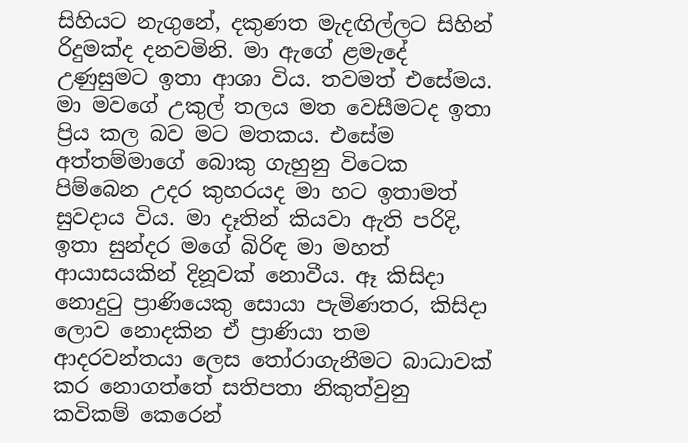සිහියට නැගුනේ, දකුණත මැදඟිල්ලට සිහින් රිදුමක්ද දනවමිනි. මා ඇගේ ළමැදේ උණුසුමට ඉතා ආශා විය. තවමත් එසේමය. මා මවගේ උකුල් තලය මත වෙසීමටද ඉතා ප්‍රිය කල බව මට මතකය. එසේම අත්තම්මාගේ බොකු ගැහුනු විටෙක පිම්බෙන උදර කුහරයද මා හට ඉතාමත් සුවදාය විය. මා දෑතින් කියවා ඇති පරිදි, ඉතා සුන්දර මගේ බිරිඳ මා මහත් ආයාසයකින් දිනූවක් නොවීය. ඈ කිසිදා නොදුටු ප්‍රාණියෙකු සොයා පැමිණතර, කිසිදා ලොව නොදකින ඒ ප්‍රාණියා තම ආදරවන්තයා ලෙස තෝරාගැනීමට බාධාවක් කර නොගත්තේ සතිපතා නිකුත්වුනු කවිකම් කෙරෙන්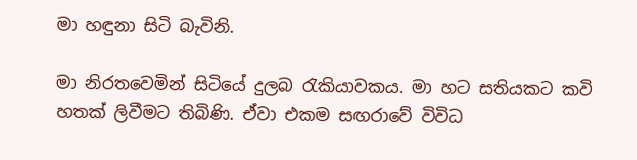මා හඳුනා සිටි බැවිනි.

මා නිරතවෙමින් සිටියේ දුලබ රැකියාවකය. මා හට සතියකට කවි හතක් ලිවීමට තිබිණි. ඒවා එකම සඟරාවේ විවිධ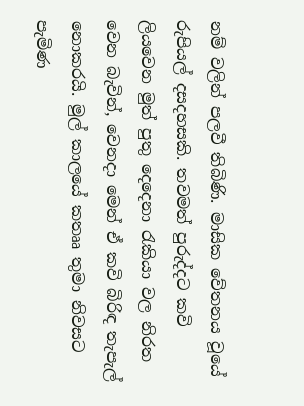නම් වලින් පලවී තිබිණි. මාසික වේතනය වූයේ රුපියල් දසදහසකි. තවමත් පුරුද්දට කවි ලියවෙන මුත් පුතු දෙදෙනා රැකියා වල නිරත වෙන බැවින්, වෙනදා මෙන් ඒ කවි බිරිඳ තැපැල් නොකරයි. මුල් කාලයේ කතෲ තුමා නිවසට පැමිණ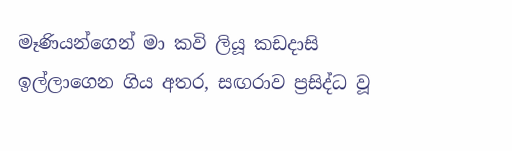මෑණියන්ගෙන් මා කවි ලියූ කඩදාසි ඉල්ලාගෙන ගිය අතර, සඟරාව ප්‍රසිද්ධ වූ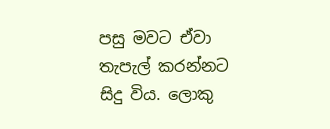පසු මවට ඒවා තැපැල් කරන්නට සිදු විය. ලොකු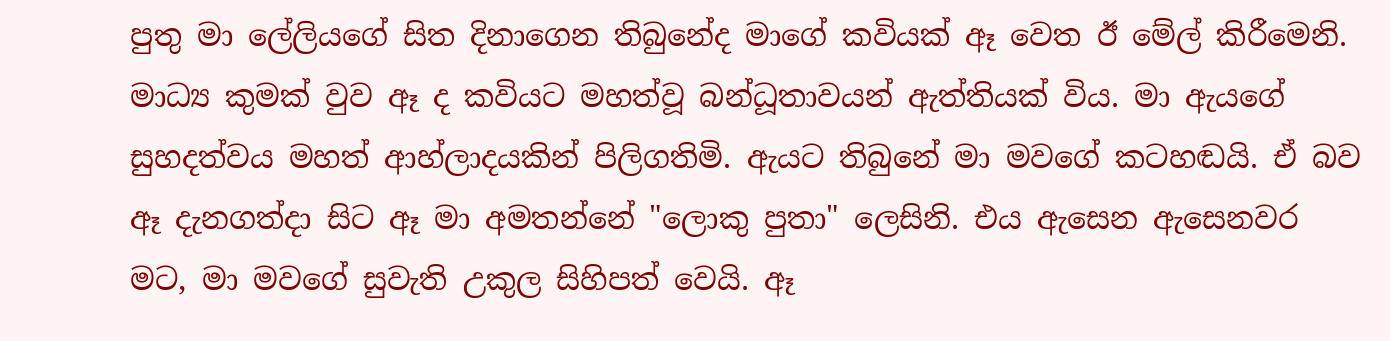පුතු මා ලේලියගේ සිත දිනාගෙන තිබුනේද මාගේ කවියක් ඈ වෙත ඊ මේල් කිරීමෙනි. මාධ්‍ය කුමක් වුව ඈ ද කවියට මහත්වූ බන්ධූතාවයන් ඇත්තියක් විය. මා ඇයගේ සුහදත්වය මහත් ආහ්ලාදයකින් පිලිගතිමි. ඇයට තිබුනේ මා මවගේ කටහඬයි. ඒ බව ඈ දැනගත්දා සිට ඈ මා අමතන්නේ "ලොකු පුතා" ලෙසිනි. එය ඇසෙන ඇසෙනවර මට, මා මවගේ සුවැති උකුල සිහිපත් වෙයි. ඈ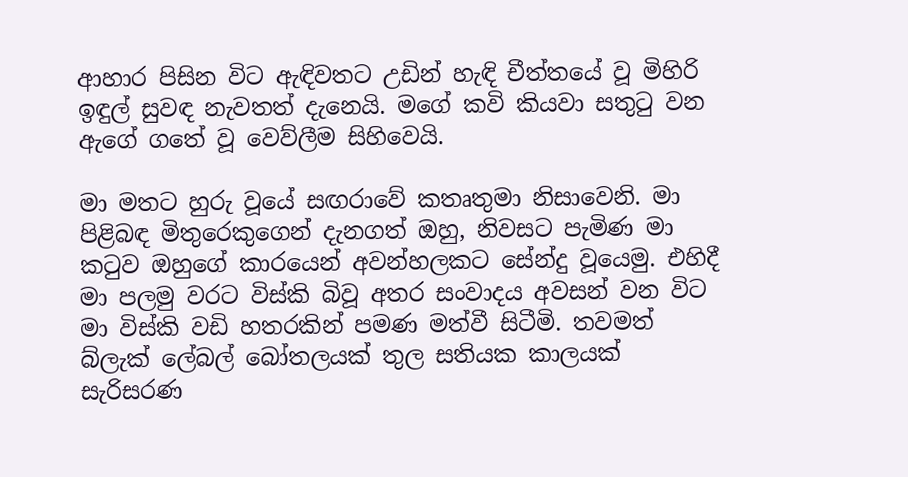ආහාර පිසින විට ඇඳිවතට උඩින් හැඳි චීත්තයේ වූ මිහිරි ඉඳුල් සුවඳ නැවතත් දැනෙයි. මගේ කවි කියවා සතුටු වන ඇගේ ගතේ වූ වෙව්ලීම සිහිවෙයි.

මා මතට හුරු වූයේ සඟරාවේ කතෘතුමා නිසාවෙනි. මා පිළිබඳ මිතුරෙකුගෙන් දැනගත් ඔහු, නිවසට පැමිණ මා කටුව ඔහුගේ කාරයෙන් අවන්හලකට සේන්දු වූයෙමු. එහිදී මා පලමු වරට විස්කි බිවූ අතර සංවාදය අවසන් වන විට මා විස්කි වඩි හතරකින් පමණ මත්වී සිටීමි. තවමත් බ්ලැක් ලේබල් බෝතලයක් තුල සතියක කාලයක් සැරිසරණ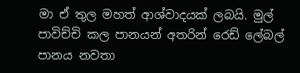මා ඒ තුල මහත් ආශ්වාදයක් ලබයි. මුල් පාවිච්චි කල පානයන් අතරින් රෙඩ් ලේබල් පානය නවතා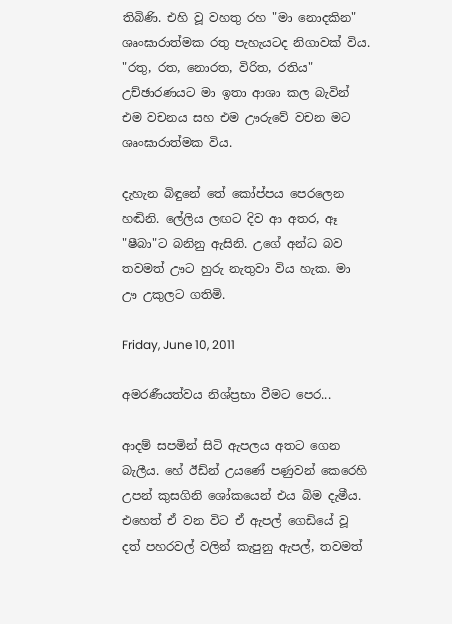තිබිණි. එහි වූ වහතු රහ "මා නොදකින" ශෘංඝාරාත්මක රතු පැහැයටද නිගාවක් විය. "රතු, රත, නොරත, විරිත, රතිය" උච්ඡාරණයට මා ඉතා ආශා කල බැවින් එම වචනය සහ එම ඌරුවේ වචන මට ශෘංඝාරාත්මක විය.

දැහැන බිඳුනේ තේ කෝප්පය පෙරලෙන හඬිනි. ලේලිය ලඟට දිව ආ අතර, ඈ "ෂීබා"ට බනිනු ඇසිනි. උගේ අන්ධ බව තවමත් ඌට හුරු නැතුවා විය හැක. මා ඌ උකුලට ගතිමි.

Friday, June 10, 2011

අමරණීයත්වය නිශ්ප්‍රභා වීමට පෙර...

ආදම් සපමින් සිටි ඇපලය අතට ගෙන බැලීය. හේ ඊඩ්න් උයණේ පණුවන් කෙරෙහි උපන් කුසගිනි ශෝකයෙන් එය බිම දැමීය. එහෙත් ඒ වන විට ඒ ඇපල් ගෙඩියේ වූ දත් පහරවල් වලින් කැපුනු ඇපල්, තවමත්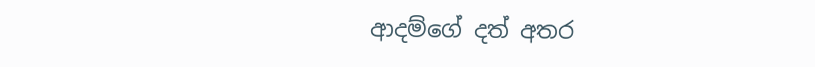ආදම්ගේ දත් අතර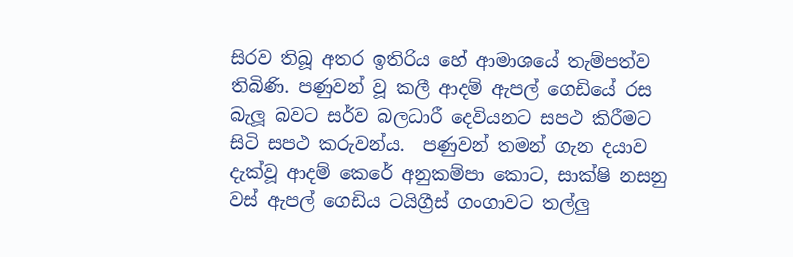සිරව තිබූ අතර ඉතිරිය හේ ආමාශයේ තැම්පත්ව තිබිණි. පණුවන් වූ කලී ආදම් ඇපල් ගෙඩියේ රස බැලූ බවට සර්ව බලධාරී දෙවියනට සපථ කිරීමට සිටි සපථ කරුවන්ය.  පණුවන් තමන් ගැන දයාව දැක්වූ ආදම් කෙරේ අනුකම්පා කොට, සාක්ෂි නසනු වස් ඇපල් ගෙඩිය ටයිග්‍රීස් ගංගාවට තල්ලු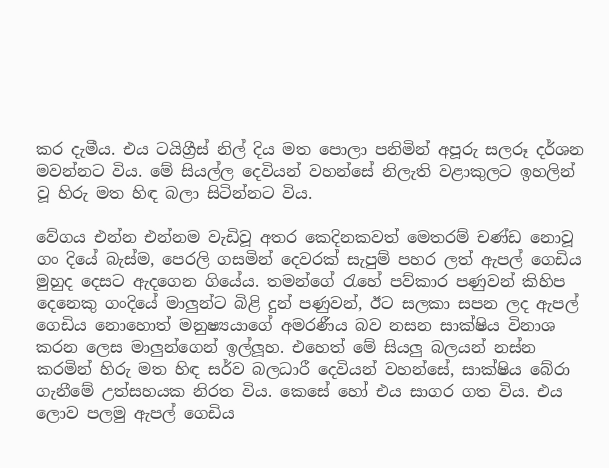කර දැමීය. එය ටයිග්‍රීස් නිල් දිය මත පොලා පනිමින් අපූරු සලරූ දර්ශන මවන්නට විය. මේ සියල්ල දෙවියන් වහන්සේ නිලැති වළාකුලට ඉහලින් වූ හිරු මත හිඳ බලා සිටින්නට විය.

වේගය එන්න එන්නම වැඩිවූ අතර කෙදිනකවත් මෙතරම් චණ්ඩ නොවූ ගං දියේ බැස්ම, පෙරලි ගසමින් දෙවරක් සැපුම් පහර ලත් ඇපල් ගෙඩිය මුහුද දෙසට ඇදගෙන ගියේය. තමන්ගේ රැහේ පව්කාර පණුවන් කිහිප දෙනෙකු ගංදියේ මාලුන්ට බිළි දුන් පණුවන්, ඊට සලකා සපන ලද ඇපල් ගෙඩිය නොහොත් මනුෂ්‍යයාගේ අමරණීය බව නසන සාක්ෂිය විනාශ කරන ලෙස මාලුන්ගෙන් ඉල්ලූහ. එහෙත් මේ සියලු බලයන් නස්න කරමින් හිරු මත හිඳ සර්ව බලධාරී දෙවියන් වහන්සේ, සාක්ෂිය බේරා ගැනීමේ උත්සහයක නිරත විය. කෙසේ හෝ එය සාගර ගත විය. එය ලොව පලමු ඇපල් ගෙඩිය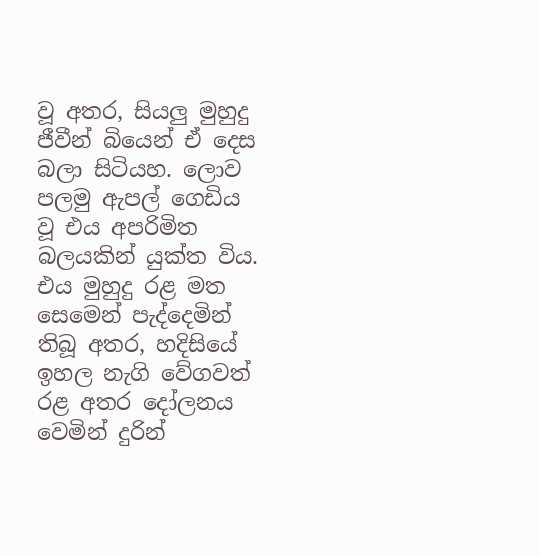වූ අතර, සියලු මුහුදු ජීවීන් බියෙන් ඒ දෙස බලා සිටියහ. ලොව පලමු ඇපල් ගෙඩිය වූ එය අපරිමිත බලයකින් යුක්ත විය. එය මුහුදු රළ මත සෙමෙන් පැද්දෙමින් තිබූ අතර, හදිසියේ ඉහල නැගි වේගවත් රළ අතර දෝලනය වෙමින් දුරින්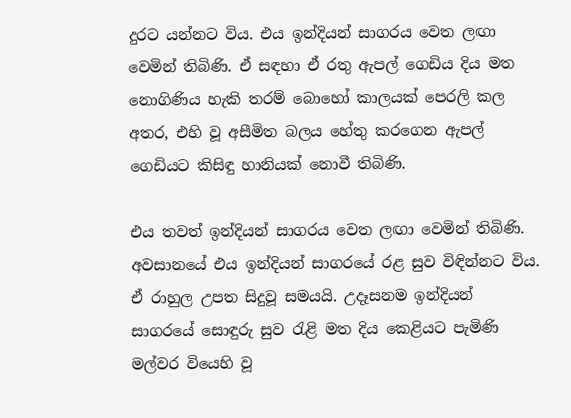දුරට යන්නට විය. එය ඉන්දියන් සාගරය වෙත ලඟා වෙමින් තිබිණි. ඒ සඳහා ඒ රතු ඇපල් ගෙඩිය දිය මත නොගිණිය හැකි තරම් බොහෝ කාලයක් පෙරලි කල අතර, එහි වූ අසීමිත බලය හේතු කරගෙන ඇපල් ගෙඩියට කිසිඳු හානියක් නොවී තිබිණි.

එය තවත් ඉන්දියන් සාගරය වෙත ලඟා වෙමින් තිබිණි. අවසානයේ එය ඉන්දියන් සාගරයේ රළ සුව විඳින්නට විය. ඒ රාහුල උපත සිදුවූ සමයයි. උදෑසනම ඉන්දියන් සාගරයේ සොඳුරු සුව රැළි මත දිය කෙළියට පැමිණි මල්වර වියෙහි වූ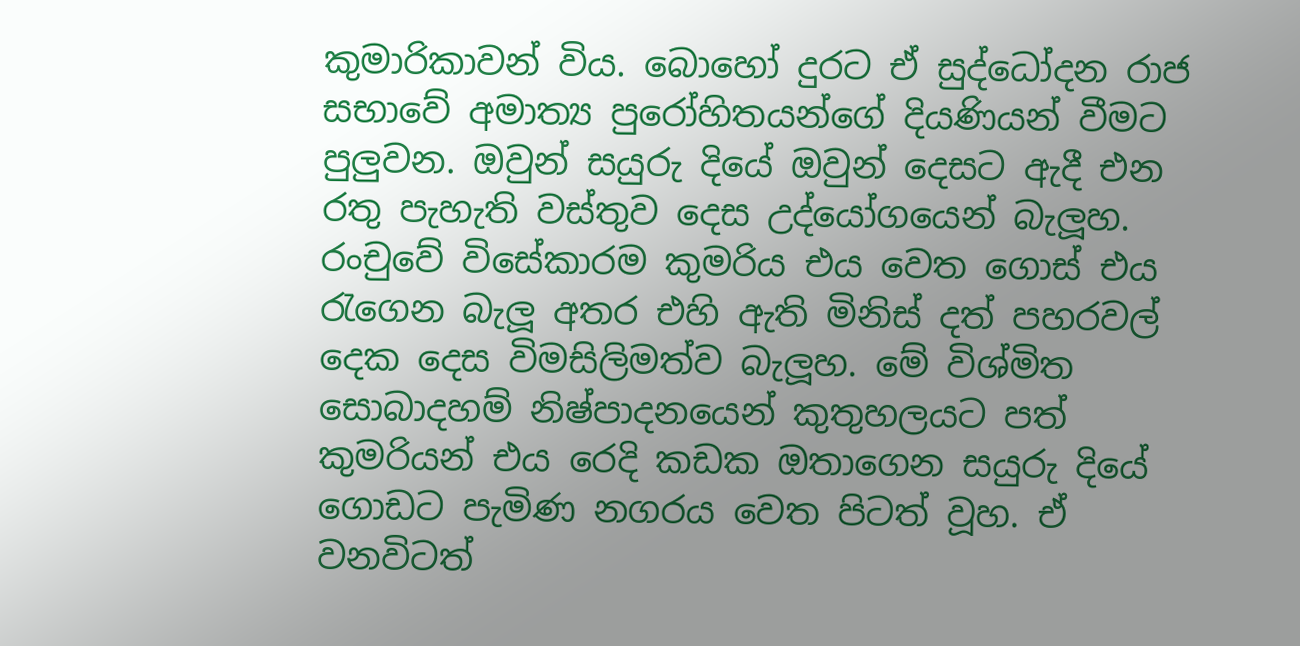කුමාරිකාවන් විය. බොහෝ දුරට ඒ සුද්ධෝදන රාජ සභාවේ අමාත්‍ය පුරෝහිතයන්ගේ දියණියන් වීමට පුලුවන. ඔවුන් සයුරු දියේ ඔවුන් දෙසට ඇදී එන රතු පැහැති වස්තුව දෙස උද්යෝගයෙන් බැලූහ. රංචුවේ විසේකාරම කුමරිය එය වෙත ගොස් එය රැගෙන බැලූ අතර එහි ඇති මිනිස් දත් පහරවල් දෙක දෙස විමසිලිමත්ව බැලූහ. මේ විශ්මිත සොබාදහම් නිෂ්පාදනයෙන් කුතුහලයට පත් කුමරියන් එය රෙදි කඩක ඔතාගෙන සයුරු දියේ ගොඩට පැමිණ නගරය වෙත පිටත් වූහ. ඒ වනවිටත්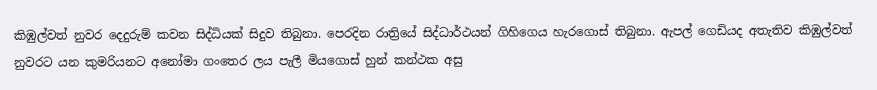කිඹුල්වත් නුවර දෙදුරුම් කවන සිද්ධියක් සිදුව තිබුනා. පෙරදින රාත්‍රියේ සිද්ධාර්ථයන් ගිහිගෙය හැරගොස් තිබුනා. ඇපල් ගෙඩියද අතැතිව කිඹුල්වත් නුවරට යන කුමරියනට අනෝමා ගංතෙර ලය පැලී මියගොස් හුන් කන්ථක අසු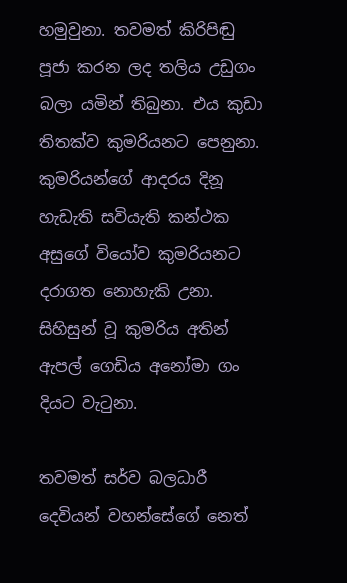හමුවුනා. තවමත් කිරිපිඬු පූජා කරන ලද තලිය උඩුගං බලා යමින් තිබුනා. එය කුඩා තිතක්ව කුමරියනට පෙනුනා. කුමරියන්ගේ ආදරය දිනූ හැඩැති සවියැති කන්ථක අසුගේ වියෝව කුමරියනට දරාගත නොහැකි උනා. සිහිසුන් වූ කුමරිය අතින් ඇපල් ගෙඩිය අනෝමා ගං දියට වැටුනා.

තවමත් සර්ව බලධාරී දෙවියන් වහන්සේගේ නෙත්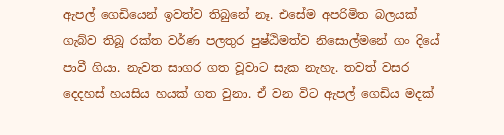ඇපල් ගෙඩියෙන් ඉවත්ව තිබුනේ නෑ. එසේම අපරිමිත බලයක් ගැබ්ව තිබූ රක්ත වර්ණ පලතුර පුෂ්ඨිමත්ව නිසොල්මනේ ගං දියේ පාවී ගියා. නැවත සාගර ගත වූවාට සැක නැහැ. තවත් වසර දෙදහස් හයසිය හයක් ගත වුනා. ඒ වන විට ඇපල් ගෙඩිය මදක්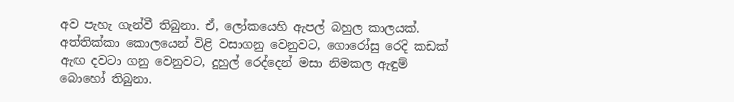අව පැහැ ගැන්වී තිබුනා. ඒ, ලෝකයෙහි ඇපල් බහුල කාලයක්. අත්තික්කා කොලයෙන් විළි වසාගනු වෙනුවට, ගොරෝසු රෙදි කඩක් ඇඟ දවටා ගනු වෙනුවට, දුහුල් රෙද්දෙන් මසා නිමකල ඇඳුම් බොහෝ තිබුනා.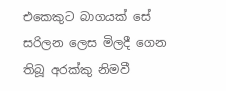එකෙකුට බාගයක් සේ සරිලන ලෙස මිලදී ගෙන තිබූ අරක්කු නිමවී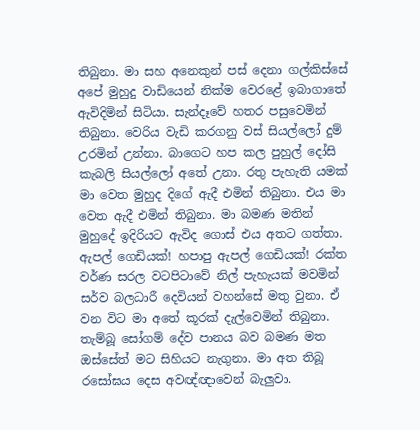තිබුනා. මා සහ අනෙකුන් පස් දෙනා ගල්කිස්සේ අපේ මුහුදු වාඩියෙන් නික්ම වෙරළේ ඉබාගාතේ ඇවිදිමින් සිටියා. සැන්දෑවේ හතර පසුවෙමින් තිබුනා. වෙරිය වැඩි කරගනු වස් සියල්ලෝ දුම් උරමින් උන්නා. බාගෙට හප කල පුහුල් දෝසි කැබලි සියල්ලෝ අතේ උනා. රතු පැහැති යමක් මා වෙත මුහුද දිගේ ඇදී එමින් තිබුනා. එය මා වෙත ඇදී එමින් තිබුනා. මා බමණ මතින් මුහුදේ ඉදිරියට ඇවිද ගොස් එය අතට ගත්තා. ඇපල් ගෙඩියක්! හපාපු ඇපල් ගෙඩියක්! රක්ත වර්ණ සරල වටපිටාවේ නිල් පැහැයක් මවමින් සර්ව බලධාරී දෙවියන් වහන්සේ මතු වුනා. ඒ වන විට මා අතේ කූරක් දැල්වෙමින් තිබුනා. තැම්බූ සෝගම් දේව පානය බව බමණ මත ඔස්සේත් මට සිහියට නැගුනා. මා අත තිබූ රසෝඝය දෙස අවඥ්ඥාවෙන් බැලුවා.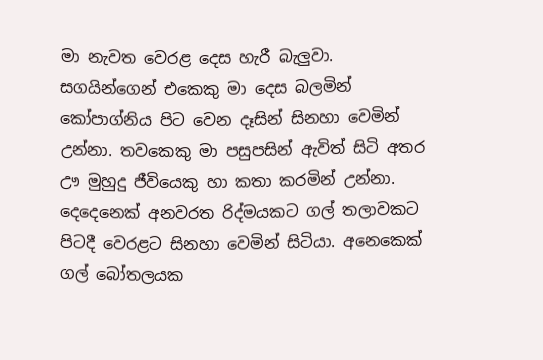මා නැවත වෙරළ දෙස හැරී බැලුවා. සගයින්ගෙන් එකෙකු මා දෙස බලමින් කෝපාග්නිය පිට වෙන දෑසින් සිනහා වෙමින් උන්නා. තවකෙකු මා පසුපසින් ඇවිත් සිටි අතර ඌ මුහුදු ජීවියෙකු හා කතා කරමින් උන්නා. දෙදෙනෙක් අනවරත රිද්මයකට ගල් තලාවකට පිටදී වෙරළට සිනහා වෙමින් සිටියා. අනෙකෙක් ගල් බෝතලයක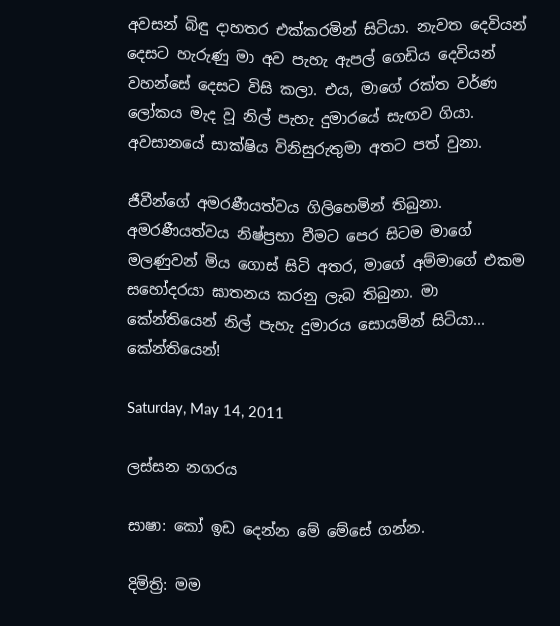අවසන් බිඳු දාහතර එක්කරමින් සිටියා. නැවත දෙවියන් දෙසට හැරුණු මා අව පැහැ ඇපල් ගෙඩිය දෙවියන් වහන්සේ දෙසට විසි කලා. එය, මාගේ රක්ත වර්ණ ලෝකය මැද වූ නිල් පැහැ දුමාරයේ සැඟව ගියා. අවසානයේ සාක්ෂිය විනිසුරුතුමා අතට පත් වුනා.

ජීවීන්ගේ අමරණීයත්වය ගිලිහෙමින් තිබුනා. අමරණීයත්වය නිෂ්ප්‍රභා වීමට පෙර සිටම මාගේ මලණුවන් මිය ගොස් සිටි අතර, මාගේ අම්මාගේ එකම සහෝදරයා ඝාතනය කරනු ලැබ තිබුනා. මා කේන්තියෙන් නිල් පැහැ දුමාරය සොයමින් සිටියා... කේන්තියෙන්!

Saturday, May 14, 2011

ලස්සන නගරය

සාෂා: කෝ ඉඩ දෙන්න මේ මේසේ ගන්න.

දිමිත්‍රි: මම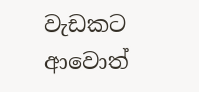වැඩකට ආවොත්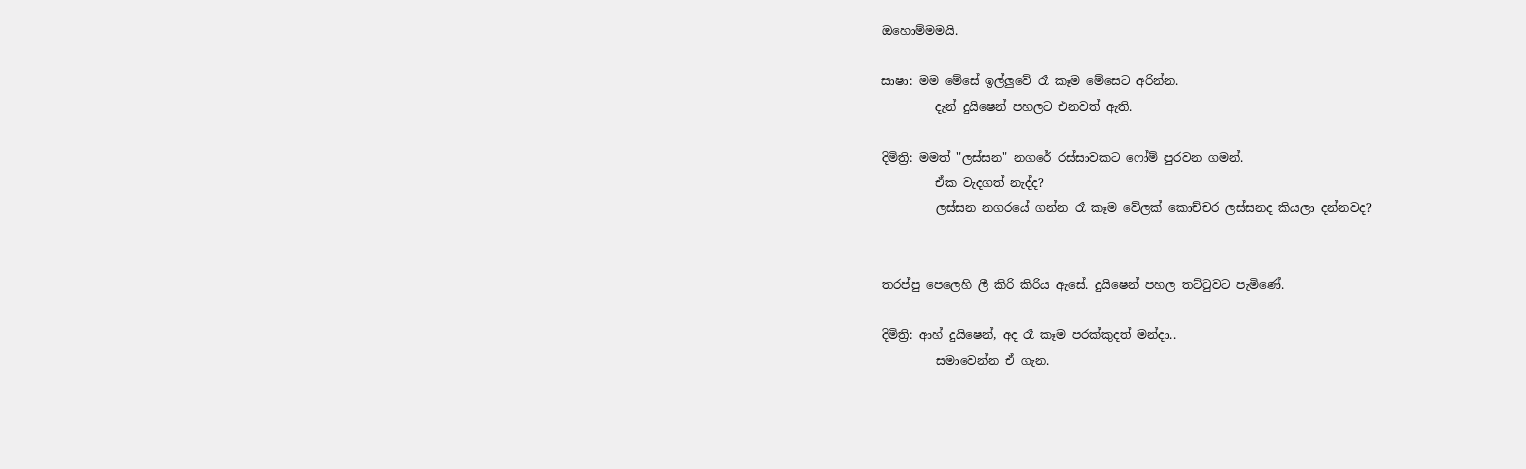ඔහොම්මමයි.

සාෂා: මම මේසේ ඉල්ලුවේ රෑ කෑම මේසෙට අරින්න.
         දැන් දුයිෂෙන් පහලට එනවත් ඇති.

දිමිත්‍රි: මමත් "ලස්සන" නගරේ රස්සාවකට ෆෝම් පුරවන ගමන්.
         ඒක වැදගත් නැද්ද?
         ලස්සන නගරයේ ගන්න රෑ කෑම වේලක් කොච්චර ලස්සනද කියලා දන්නවද?


තරප්පු පෙලෙහි ලී කිරි කිරිය ඇසේ. දුයිෂෙන් පහල තට්ටුවට පැමිණේ.

දිමිත්‍රි: ආහ් දුයිෂෙන්, අද රෑ කෑම පරක්කුදත් මන්දා..
         සමාවෙන්න ඒ ගැන.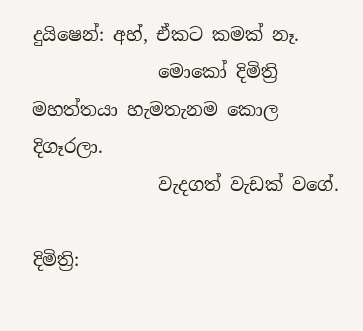දුයිෂෙන්: අහ්, ඒකට කමක් නෑ.
              මොකෝ දිමිත්‍රි මහත්තයා හැමතැනම කොල දිගෑරලා.
              වැදගත් වැඩක් වගේ.

දිමිත්‍රි: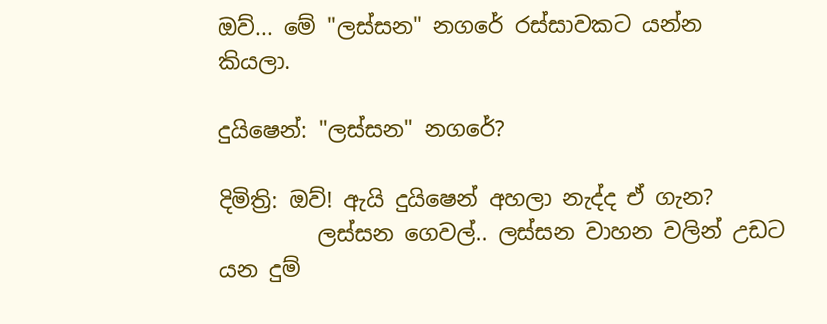ඔව්... මේ "ලස්සන" නගරේ රස්සාවකට යන්න කියලා.

දුයිෂෙන්: "ලස්සන" නගරේ?

දිමිත්‍රි: ඔව්! ඇයි දුයිෂෙන් අහලා නැද්ද ඒ ගැන?
         ලස්සන ගෙවල්.. ලස්සන වාහන වලින් උඩට යන දුම්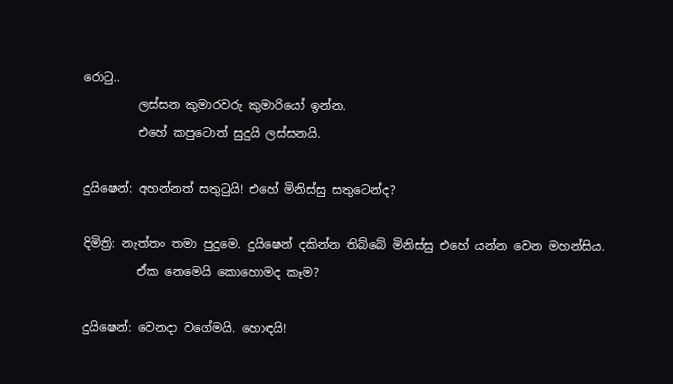රොටු..
         ලස්සන කුමාරවරු කුමාරියෝ ඉන්න.
         එහේ කපුටොත් සුදුයි ලස්සනයි.

දුයිෂෙන්: අහන්නත් සතුටුයි! එහේ මිනිස්සු සතුටෙන්ද?

දිමිත්‍රි: නැත්තං තමා පුදුමෙ. දුයිෂෙන් දකින්න තිබ්බේ මිනිස්සු එහේ යන්න වෙන මහන්සිය.
         ඒක නෙමෙයි කොහොමද කෑම?

දුයිෂෙන්: වෙනදා වගේමයි. හොඳයි!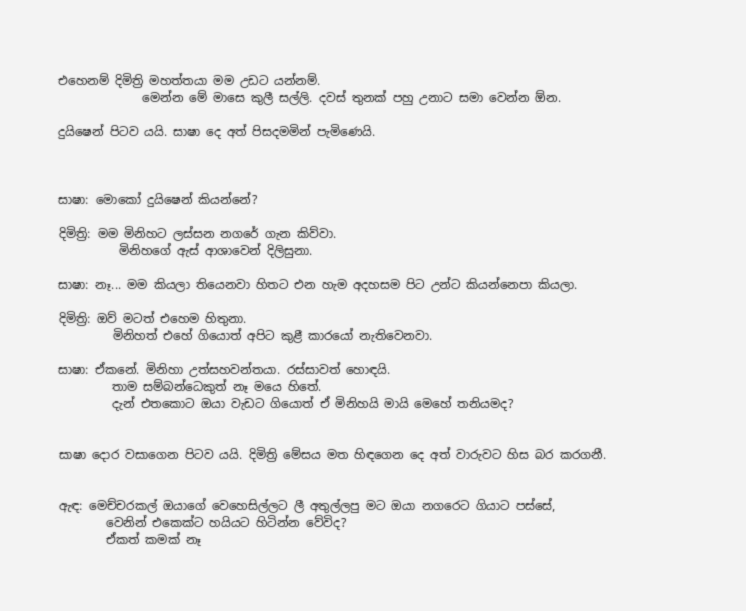එහෙනම් දිමිත්‍රි මහත්තයා මම උඩට යන්නම්.
              මෙන්න මේ මාසෙ කුලී සල්ලි. දවස් තුනක් පහු උනාට සමා වෙන්න ඕන.

දුයිෂෙන් පිටව යයි. සාෂා දෙ අත් පිසදමමින් පැමිණෙයි.



සාෂා: මොකෝ දුයිෂෙන් කියන්නේ?

දිමිත්‍රි: මම මිනිහට ලස්සන නගරේ ගැන කිව්වා.
          මිනිහගේ ඇස් ආශාවෙන් දිලිසුනා.

සාෂා: නෑ... මම කියලා තියෙනවා හිතට එන හැම අදහසම පිට උන්ට කියන්නෙපා කියලා.

දිමිත්‍රි: ඔව් මටත් එහෙම හිතුනා.
         මිනිහත් එහේ ගියොත් අපිට කුළී කාරයෝ නැතිවෙනවා.

සාෂා: ඒකනේ. මිනිහා උත්සහවන්තයා. රස්සාවත් හොඳයි.
         තාම සම්බන්ධෙකුත් නෑ මයෙ හිතේ.
         දැන් එතකොට ඔයා වැඩට ගියොත් ඒ මිනිහයි මායි මෙහේ තනියමද?


සාෂා දොර වසාගෙන පිටව යයි. දිමිත්‍රි මේසය මත හිඳගෙන දෙ අත් වාරුවට හිස බර කරගනී.


ඇඳ: මෙච්චරකල් ඔයාගේ වෙහෙසිල්ලට ලී අතුල්ලපු මට ඔයා නගරෙට ගියාට පස්සේ,
        වෙනින් එකෙක්ට හයියට හිටින්න වේවිද?
        ඒකත් කමක් නෑ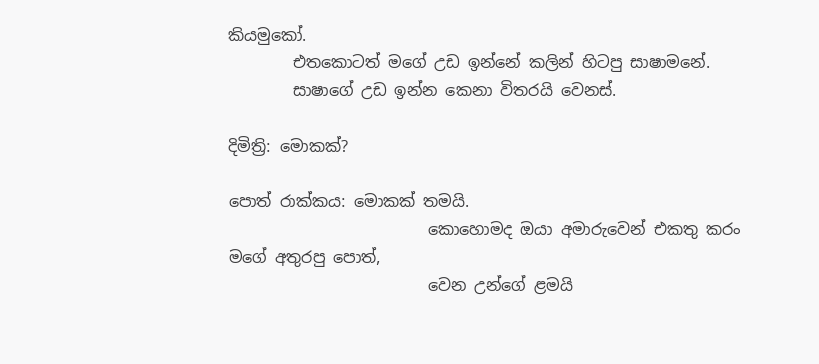කියමුකෝ.
        එතකොටත් මගේ උඩ ඉන්නේ කලින් හිටපු සාෂාමනේ.
        සාෂාගේ උඩ ඉන්න කෙනා විතරයි වෙනස්.

දිමිත්‍රි: මොකක්?

පොත් රාක්කය: මොකක් තමයි.
                         කොහොමද ඔයා අමාරුවෙන් එකතු කරං මගේ අතුරපු පොත්,
                         වෙන උන්ගේ ළමයි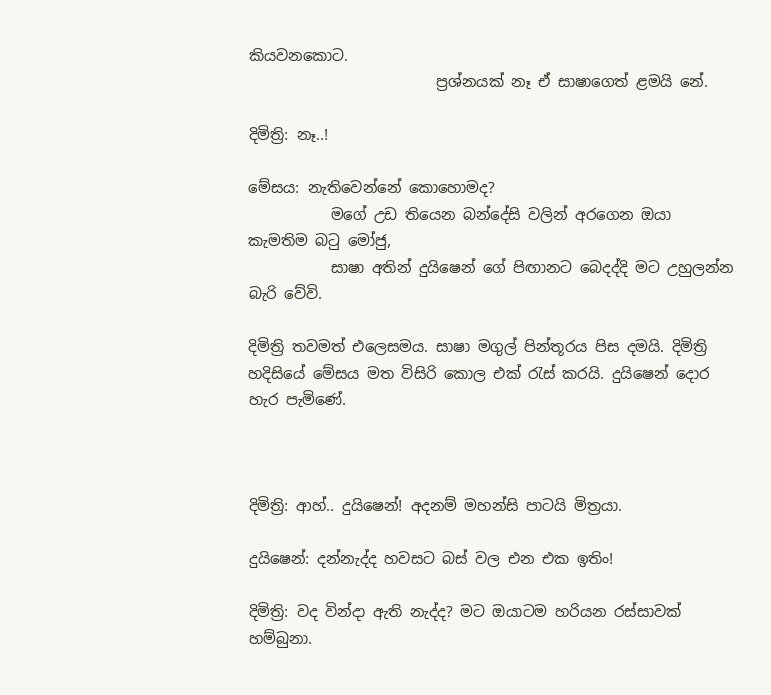කියවනකොට.
                         ප්‍රශ්නයක් නෑ ඒ සාෂාගෙත් ළමයි නේ.

දිමිත්‍රි: නෑ..!

මේසය: නැතිවෙන්නේ කොහොමද?
           මගේ උඩ තියෙන බන්දේසි වලින් අරගෙන ඔයා කැමතිම බටු මෝජු,
           සාෂා අතින් දුයිෂෙන් ගේ පිඟානට බෙදද්දි මට උහුලන්න බැරි වේවි.

දිමිත්‍රි තවමත් එලෙසමය. සාෂා මගුල් පින්තූරය පිස දමයි. දිමිත්‍රි හදිසියේ මේසය මත විසිරි කොල එක් රැස් කරයි. දුයිෂෙන් දොර හැර පැමිණේ.



දිමිත්‍රි: ආහ්.. දුයිෂෙන්! අදනම් මහන්සි පාටයි මිත්‍රයා.

දුයිෂෙන්: දන්නැද්ද හවසට බස් වල එන එක ඉතිං!

දිමිත්‍රි: වද වින්දා ඇති නැද්ද? මට ඔයාටම හරියන රස්සාවක් හම්බුනා.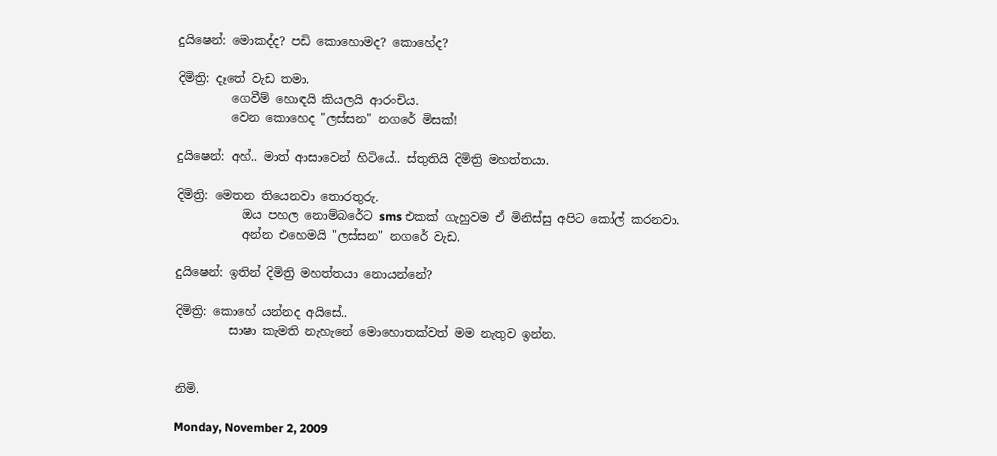දුයිෂෙන්: මොකද්ද? පඩි කොහොමද? කොහේද?

දිමිත්‍රි: දෑතේ වැඩ තමා.
         ගෙවීම් හොඳයි කියලයි ආරංචිය.
         වෙන කොහෙද "ලස්සන" නගරේ මිසක්!

දුයිෂෙන්: අහ්.. මාත් ආසාවෙන් හිටියේ.. ස්තුතියි දිමිත්‍රි මහත්තයා.

දිමිත්‍රි: මෙතන තියෙනවා තොරතුරු.
           ඔය පහල නොම්බරේට sms එකක් ගැහුවම ඒ මිනිස්සු අපිට කෝල් කරනවා.
           අන්න එහෙමයි "ලස්සන" නගරේ වැඩ.

දුයිෂෙන්: ඉතින් දිමිත්‍රි මහත්තයා නොයන්නේ?

දිමිත්‍රි: කොහේ යන්නද අයිසේ..
         සාෂා කැමති නැහැනේ මොහොතක්වත් මම නැතුව ඉන්න.


නිමි.

Monday, November 2, 2009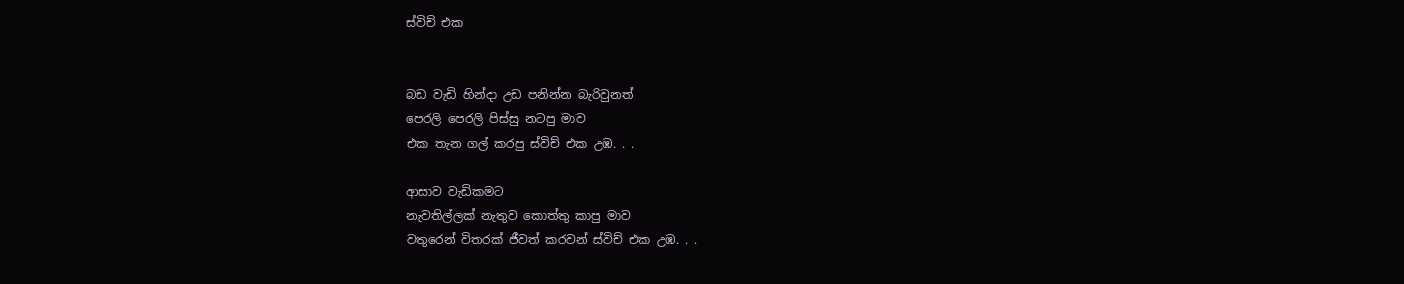ස්විච් එක


බඩ වැඩි හින්දා උඩ පනින්න බැරිවුනත්
පෙරලි පෙරලි පිස්සු නටපු මාව
එක තැන ගල් කරපු ස්විච් එක උඹ. . .

ආසාව වැඩිකමට
නැවතිල්ලක් නැතුව කොත්තු කාපු මාව
වතුරෙන් විතරක් ජීවත් කරවන් ස්විච් එක උඹ. . .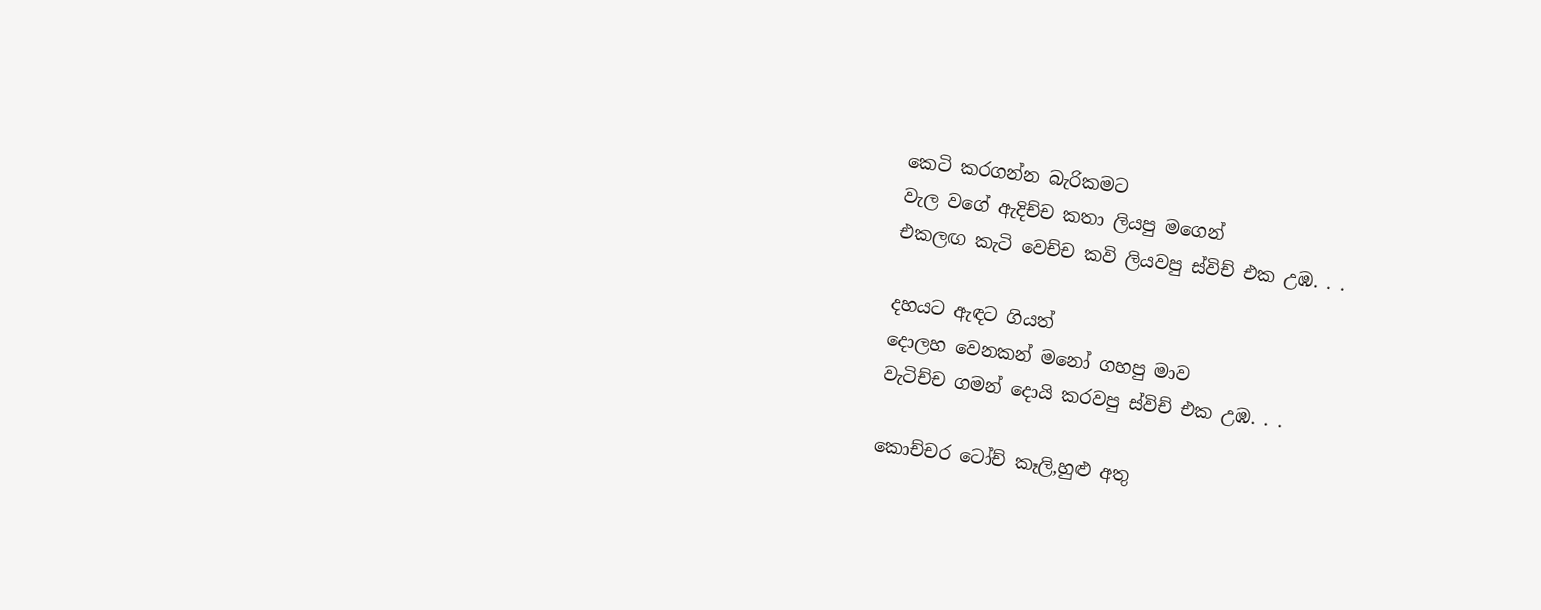කෙටි කරගන්න බැරිකමට
වැල වගේ ඇදිච්ච කතා ලියපු මගෙන්
එකලඟ කැටි වෙච්ච කවි ලියවපු ස්විච් එක උඹ. . .

දහයට ඇඳට ගියත්
දොලහ වෙනකන් මනෝ ගහපු මාව
වැටිච්ච ගමන් දොයි කරවපු ස්විච් එක උඹ. . .

කොච්චර ටෝච් කෑලි,හුළු අතු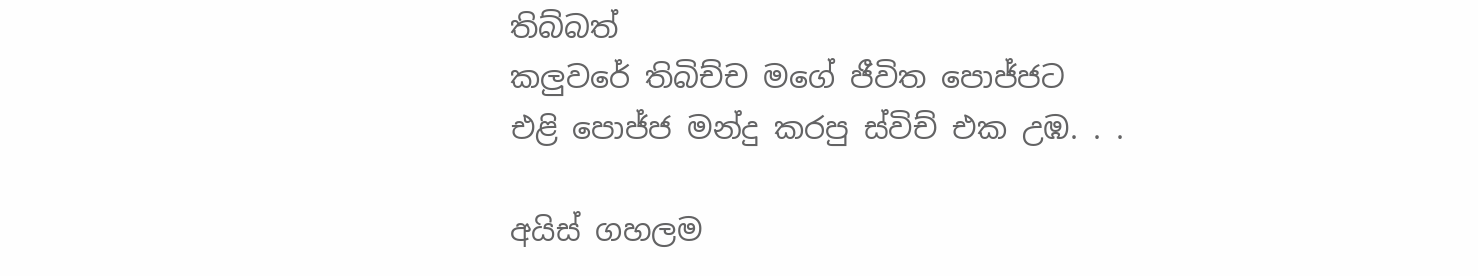තිබ්බත්
කලුවරේ තිබිච්ච මගේ ජීවිත පොජ්ජට
එළි පොජ්ජ මන්දු කරපු ස්විච් එක උඹ. . .

අයිස් ගහලම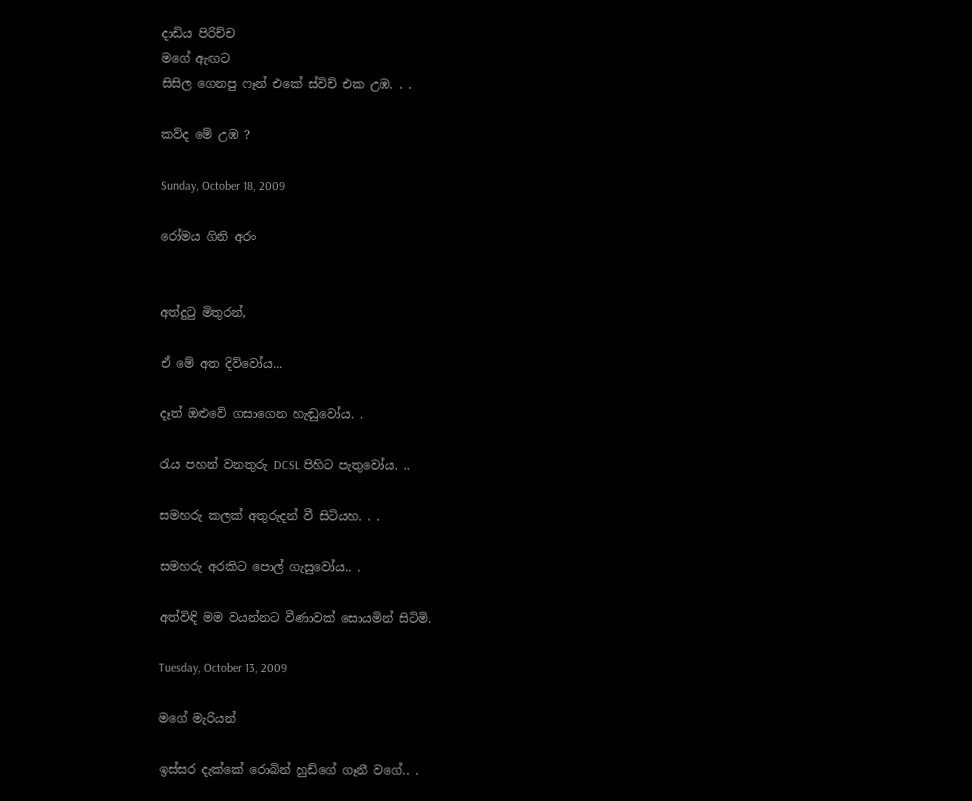දාඩිය පිරිච්ච
මගේ ඇඟට
සිසිල ගෙනපු ෆෑන් එකේ ස්විච් එක උඹ. . .

කව්ද මේ උඹ ?

Sunday, October 18, 2009

රෝමය ගිනි අරං


අත්දුටු මිතුරන්,

ඒ මේ අත දිව්වෝය...

දෑත් ඔළුවේ ගසාගෙන හැඬුවෝය. .

රැය පහන් වනතුරු DCSL පිහිට පැතුවෝය. ..

සමහරු කලක් අතුරුදන් වී සිටියහ. . .

සමහරු අරකිට පොල් ගැසුවෝය.. .

අත්විඳි මම වයන්නට වීණාවක් සොයමින් සිටිමි.

Tuesday, October 13, 2009

මගේ මැරියන්

ඉස්සර දැක්කේ රොබින් හුඩ්ගේ ගෑනී වගේ.. .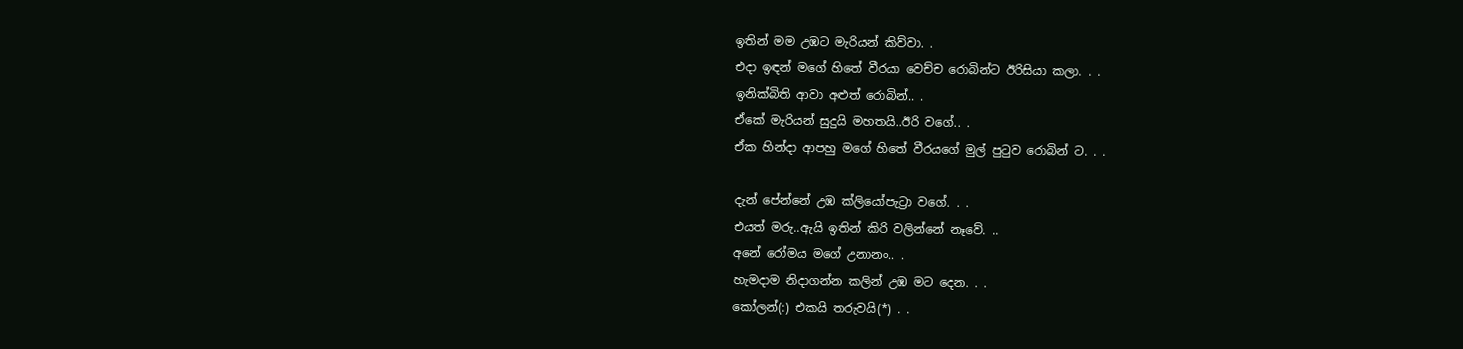ඉතින් මම උඹට මැරියන් කිව්වා. .
එදා ඉඳන් මගේ හිතේ වීරයා වෙච්ච රොබින්ට ඊරිසියා කලා. . .
ඉනික්බිති ආවා අළුත් රොබින්.. .
ඒකේ මැරියන් සුදුයි මහතයි..ඊරි වගේ.. .
ඒක හින්දා ආපහු මගේ හිතේ වීරයගේ මුල් පුටුව රොබින් ට. . .

දැන් පේන්නේ උඹ ක්ලියෝපැට්‍රා වගේ. . .
එයත් මරු..ඇයි ඉතින් කිරි වලින්නේ නෑවේ. ..
අනේ රෝමය මගේ උනානං.. .
හැමදාම නිදාගන්න කලින් උඹ මට දෙන. . .
කෝලන්(:) එකයි තරුවයි(*) . .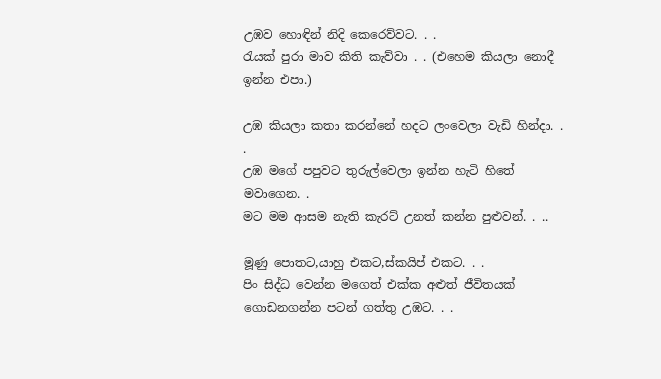උඹව හොඳින් නිදි කෙරෙව්වට. . .
රැයක් පුරා මාව කිති කැව්වා . . (එහෙම කියලා නොදී ඉන්න එපා.)

උඹ කියලා කතා කරන්නේ හදට ලංවෙලා වැඩි හින්දා. . .
උඹ මගේ පපුවට තුරුල්වෙලා ඉන්න හැටි හිතේ මවාගෙන. .
මට මම ආසම නැති කැරට් උනත් කන්න පුළුවන්. . ..

මූණු පොතට,යාහු එකට,ස්කයිප් එකට. . .
පිං සිද්ධ වෙන්න මගෙත් එක්ක අළුත් ජීවිතයක් ගොඩනගන්න පටන් ගත්තු උඹට. . .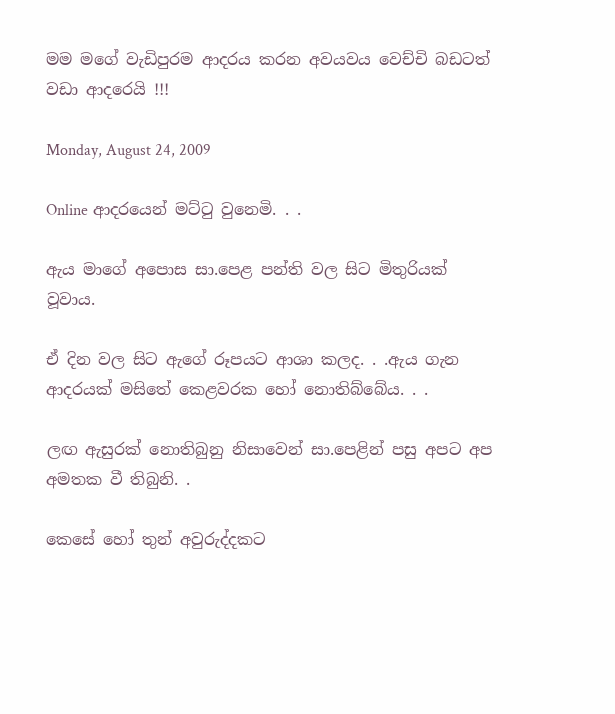මම මගේ වැඩිපුරම ආදරය කරන අවයවය වෙච්චි බඩටත් වඩා ආදරෙයි !!!

Monday, August 24, 2009

Online ආදරයෙන් මට්ටු වුනෙමි. . .

ඇය මාගේ අපොස සා.පෙළ පන්ති වල සිට මිතුරියක් වූවාය.

ඒ දින වල සිට ඇගේ රූපයට ආශා කලද. . .ඇය ගැන ආදරයක් මසිතේ කෙළවරක හෝ නොතිබ්බේය. . .

ලඟ ඇසුරක් නොතිබුනු නිසාවෙන් සා.පෙළින් පසු අපට අප අමතක වී තිබුනි. .

කෙසේ හෝ තුන් අවුරුද්දකට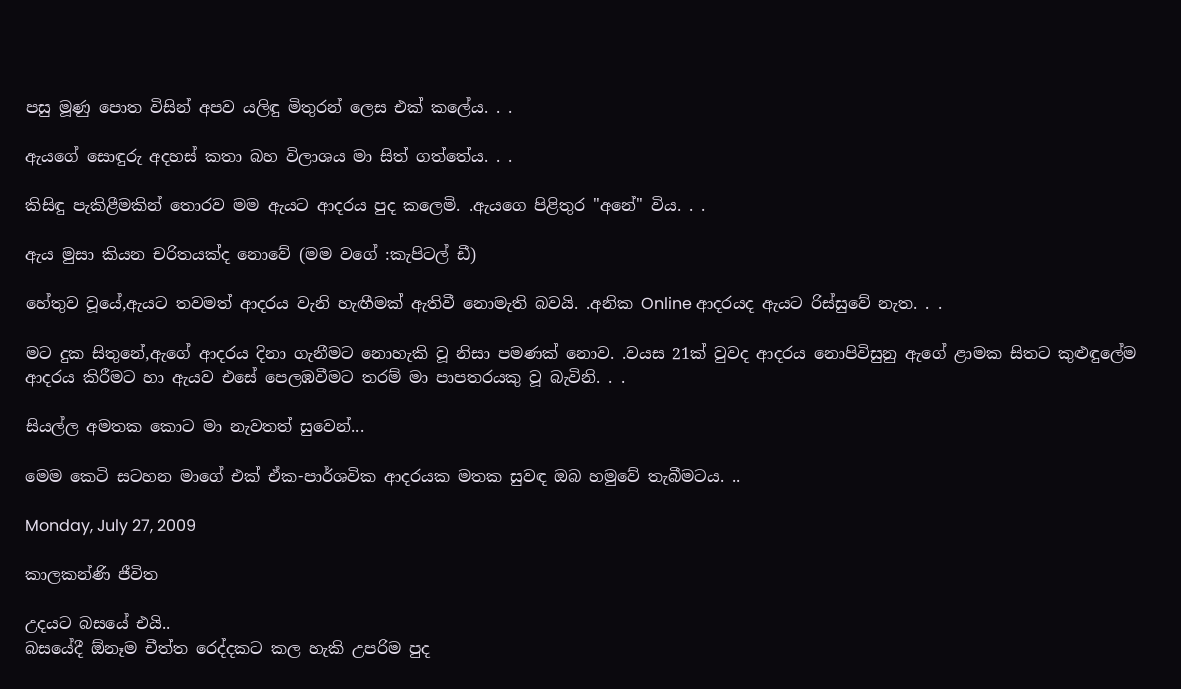පසු මූණු පොත විසින් අපව යලිඳු මිතුරන් ලෙස එක් කලේය. . .

ඇයගේ සොඳුරු අදහස් කතා බහ විලාශය මා සිත් ගත්තේය. . .

කිසිඳු පැකිළීමකින් තොරව මම ඇයට ආදරය පුද කලෙමි. .ඇයගෙ පිළිතුර "අනේ" විය. . .

ඇය මුසා කියන චරිතයක්ද නොවේ (මම වගේ :කැපිටල් ඩී)

හේතුව වූයේ,ඇයට තවමත් ආදරය වැනි හැඟීමක් ඇතිවී නොමැති බවයි. .අනික Online ආදරයද ඇයට රිස්සුවේ නැත. . .

මට දුක සිතුනේ,ඇගේ ආදරය දිනා ගැනීමට නොහැකි වූ නිසා පමණක් නොව. .වයස 21ක් වුවද ආදරය නොපිවිසුනු ඇගේ ළාමක සිතට කුළුඳුලේම ආදරය කිරීමට හා ඇයව එසේ පෙලඹවීමට තරම් මා පාපතරයකු වූ බැවිනි. . .

සියල්ල අමතක කොට මා නැවතත් සුවෙන්...

මෙම කෙටි සටහන මාගේ එක් ඒක-පාර්ශවික ආදරයක මතක සුවඳ ඔබ හමුවේ තැබීමටය. ..

Monday, July 27, 2009

කාලකන්ණි ජීවිත

උදයට බසයේ එයි..
බසයේදී ඕනෑම චීත්ත රෙද්දකට කල හැකි උපරිම පුද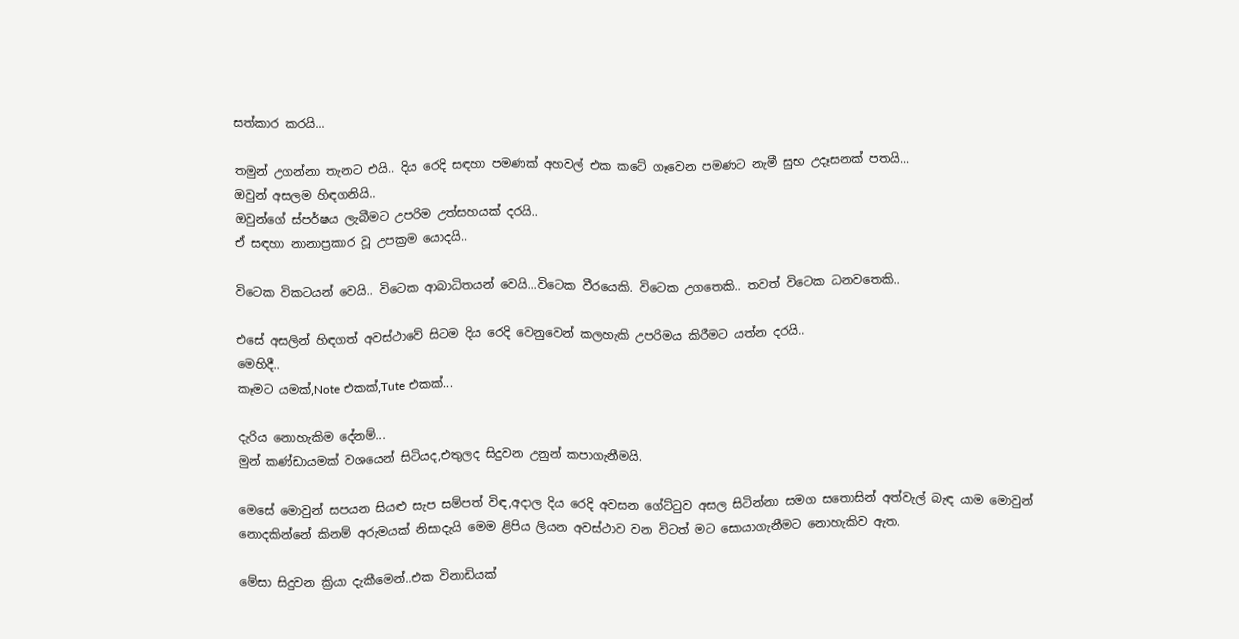සත්කාර කරයි...

තමුන් උගන්නා තැනට එයි.. දිය රෙදි සඳහා පමණක් අහවල් එක කටේ ගෑවෙන පමණට නැමී සුභ උදෑසනක් පතයි...
ඔවුන් අසලම හිඳගනියි..
ඔවුන්ගේ ස්පර්ෂය ලැබීමට උපරිම උත්සහයක් දරයි..
ඒ සඳහා නානාප්‍රකාර වූ උපක්‍රම යොදයි..

විටෙක විකටයන් වෙයි.. විටෙක ආබාධිතයන් වෙයි...විටෙක වීරයෙකි. විටෙක උගතෙකි.. තවත් විටෙක ධනවතෙකි..

එසේ අසලින් හිඳගත් අවස්ථාවේ සිටම දිය රෙදි වෙනුවෙන් කලහැකි උපරිමය කිරීමට යත්න දරයි..
මෙහිදී..
කෑමට යමක්,Note එකක්,Tute එකක්...

දැරිය නොහැකිම දේනම්...
මුන් කණ්ඩායමක් වශයෙන් සිටියද,එතුලද සිදුවන උනුන් කපාගැනීමයි.

මෙසේ මොවුන් සපයන සියළු සැප සම්පත් විඳ,අදාල දිය රෙදි අවසන ගේට්ටුව අසල සිටින්නා සමග සතොසින් අත්වැල් බැඳ යාම මොවුන් නොදකින්නේ කිනම් අරුමයක් නිසාදැයි මෙම ළිපිය ලියන අවස්ථාව වන විටත් මට සොයාගැනීමට නොහැකිව ඇත.

මේසා සිදුවන ක්‍රියා දැකීමෙන්..එක විනාඩියක්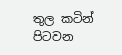තුල කටින් පිටවන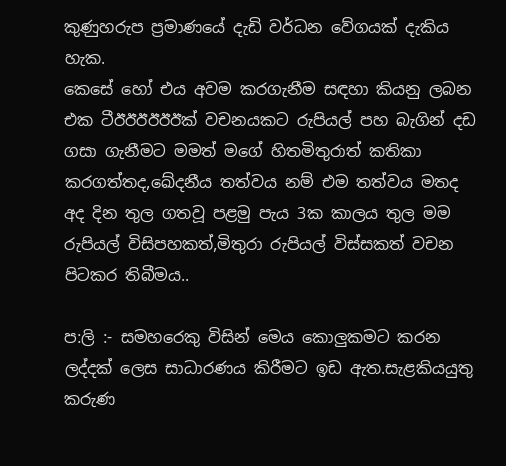කුණුහරුප ප්‍රමාණයේ දැඩි වර්ධන වේගයක් දැකිය හැක.
කෙසේ හෝ එය අවම කරගැනීම සඳහා කියනු ලබන එක ටීඊඊඊඊඊඊක් වචනයකට රුපියල් පහ බැගින් දඩ ගසා ගැනීමට මමත් මගේ හිතමිතුරාත් කතිකා කරගත්තද,ඛේදනීය තත්වය නම් එම තත්වය මතද අද දින තුල ගතවූ පළමු පැය 3ක කාලය තුල මම රුපියල් විසිපහකත්,මිතුරා රුපියල් විස්සකත් වචන පිටකර තිබීමය..

ප:ලි :- සමහරෙකු විසින් මෙය කොලුකමට කරන ලද්දක් ලෙස සාධාරණය කිරීමට ඉඩ ඇත.සැළකියයුතු කරුණ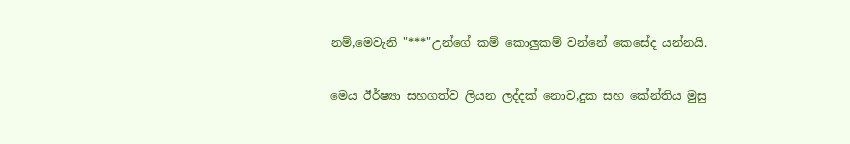නම්,මෙවැනි "***"උන්ගේ කම් කොලුකම් වන්නේ කෙසේද යන්නයි.

මෙය ඊර්ෂ්‍යා සහගත්ව ලියන ලද්දක් නොව,දුක සහ කේන්තිය මුසු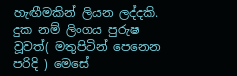හැඟීමකින් ලියන ලද්දකි.
දුක නම් ලිංගය පුරුෂ වූවත්( මතුපිටින් පෙනෙන පරිදි ) මෙසේ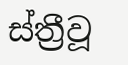ස්ත්‍රීවූ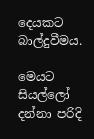දෙයකට බාල්දුවීමය.

මෙයට සියල්ලෝ දන්නා පරිදි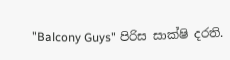"Balcony Guys" පිරිස සාක්ෂි දරති.